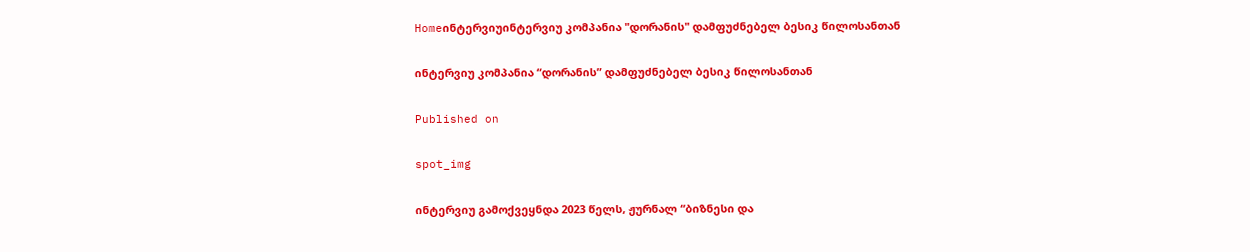Homeინტერვიუინტერვიუ კომპანია "დორანის" დამფუძნებელ ბესიკ წილოსანთან

ინტერვიუ კომპანია “დორანის” დამფუძნებელ ბესიკ წილოსანთან

Published on

spot_img

ინტერვიუ გამოქვეყნდა 2023 წელს, ჟურნალ “ბიზნესი და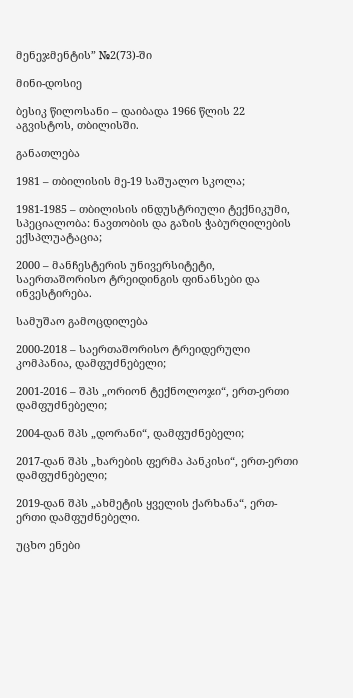მენეჯმენტის” №2(73)-ში

მინი-დოსიე

ბესიკ წილოსანი – დაიბადა 1966 წლის 22 აგვისტოს, თბილისში.

განათლება

1981 – თბილისის მე-19 საშუალო სკოლა;

1981-1985 – თბილისის ინდუსტრიული ტექნიკუმი, სპეციალობა: ნავთობის და გაზის ჭაბურღილების ექსპლუატაცია;

2000 – მანჩესტერის უნივერსიტეტი, საერთაშორისო ტრეიდინგის ფინანსები და ინვესტირება.

სამუშაო გამოცდილება

2000-2018 – საერთაშორისო ტრეიდერული კომპანია, დამფუძნებელი;

2001-2016 – შპს „ორიონ ტექნოლოჯი“, ერთ-ერთი დამფუძნებელი;

2004-დან შპს „დორანი“, დამფუძნებელი;

2017-დან შპს „ხარების ფერმა პანკისი“, ერთ-ერთი დამფუძნებელი;

2019-დან შპს „ახმეტის ყველის ქარხანა“, ერთ-ერთი დამფუძნებელი.

უცხო ენები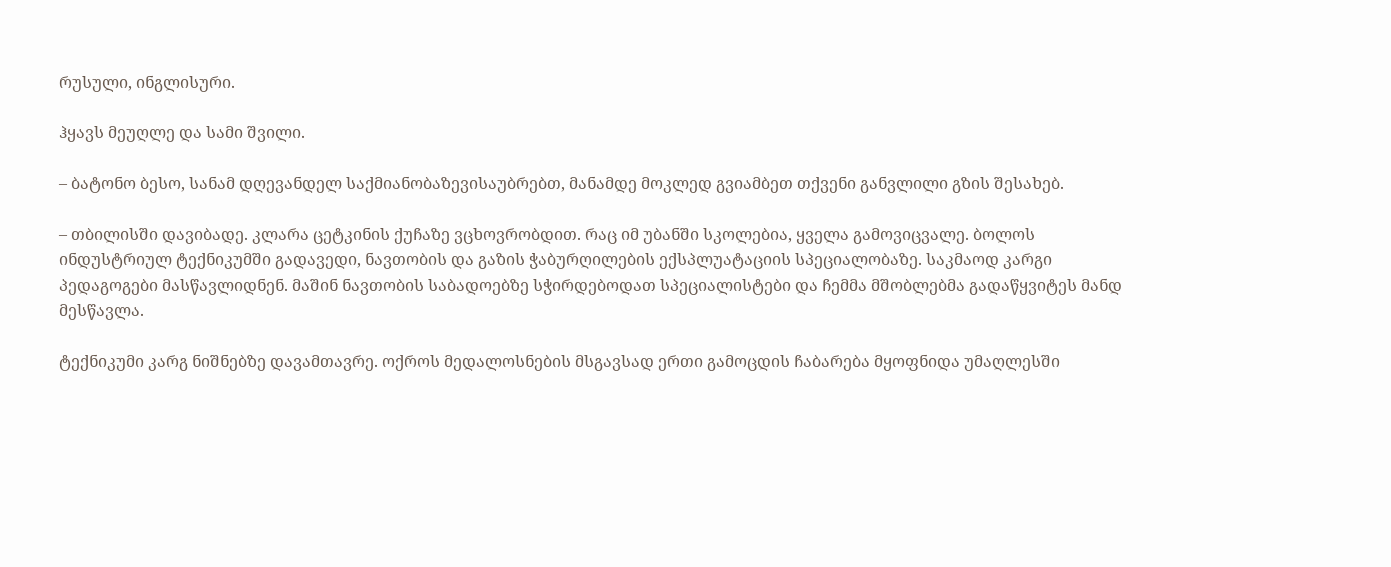რუსული, ინგლისური.

ჰყავს მეუღლე და სამი შვილი.

– ბატონო ბესო, სანამ დღევანდელ საქმიანობაზევისაუბრებთ, მანამდე მოკლედ გვიამბეთ თქვენი განვლილი გზის შესახებ.

– თბილისში დავიბადე. კლარა ცეტკინის ქუჩაზე ვცხოვრობდით. რაც იმ უბანში სკოლებია, ყველა გამოვიცვალე. ბოლოს ინდუსტრიულ ტექნიკუმში გადავედი, ნავთობის და გაზის ჭაბურღილების ექსპლუატაციის სპეციალობაზე. საკმაოდ კარგი პედაგოგები მასწავლიდნენ. მაშინ ნავთობის საბადოებზე სჭირდებოდათ სპეციალისტები და ჩემმა მშობლებმა გადაწყვიტეს მანდ მესწავლა.

ტექნიკუმი კარგ ნიშნებზე დავამთავრე. ოქროს მედალოსნების მსგავსად ერთი გამოცდის ჩაბარება მყოფნიდა უმაღლესში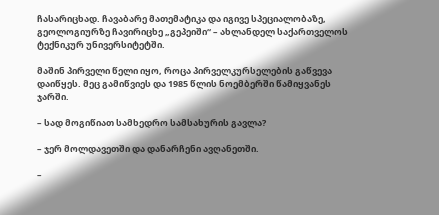ჩასარიცხად. ჩავაბარე მათემატიკა და იგივე სპეციალობაზე, გეოლოგიურზე ჩავირიცხე „გეპეიში“ – ახლანდელ საქართველოს ტექნიკურ უნივერსიტეტში.

მაშინ პირველი წელი იყო, როცა პირველკურსელების გაწვევა დაიწყეს. მეც გამიწვიეს და 1985 წლის ნოემბერში წამიყვანეს ჯარში.

– სად მოგიწიათ სამხედრო სამსახურის გავლა?

– ჯერ მოლდავეთში და დანარჩენი ავღანეთში.

–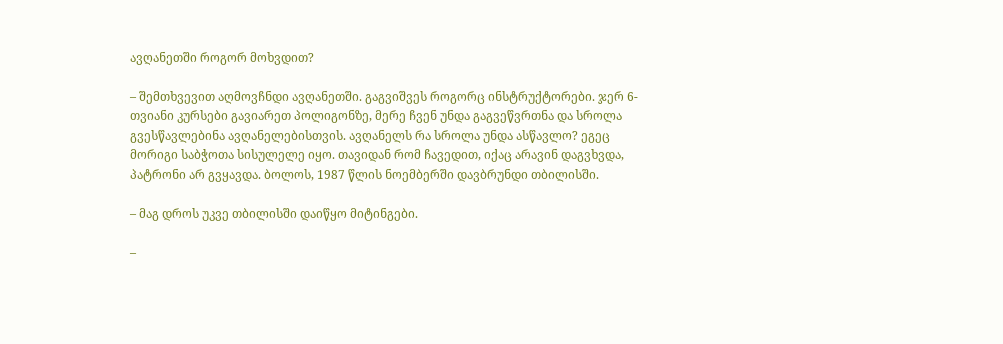ავღანეთში როგორ მოხვდით?

– შემთხვევით აღმოვჩნდი ავღანეთში. გაგვიშვეს როგორც ინსტრუქტორები. ჯერ 6-თვიანი კურსები გავიარეთ პოლიგონზე, მერე ჩვენ უნდა გაგვეწვრთნა და სროლა გვესწავლებინა ავღანელებისთვის. ავღანელს რა სროლა უნდა ასწავლო? ეგეც მორიგი საბჭოთა სისულელე იყო. თავიდან რომ ჩავედით, იქაც არავინ დაგვხვდა, პატრონი არ გვყავდა. ბოლოს, 1987 წლის ნოემბერში დავბრუნდი თბილისში.

– მაგ დროს უკვე თბილისში დაიწყო მიტინგები.

–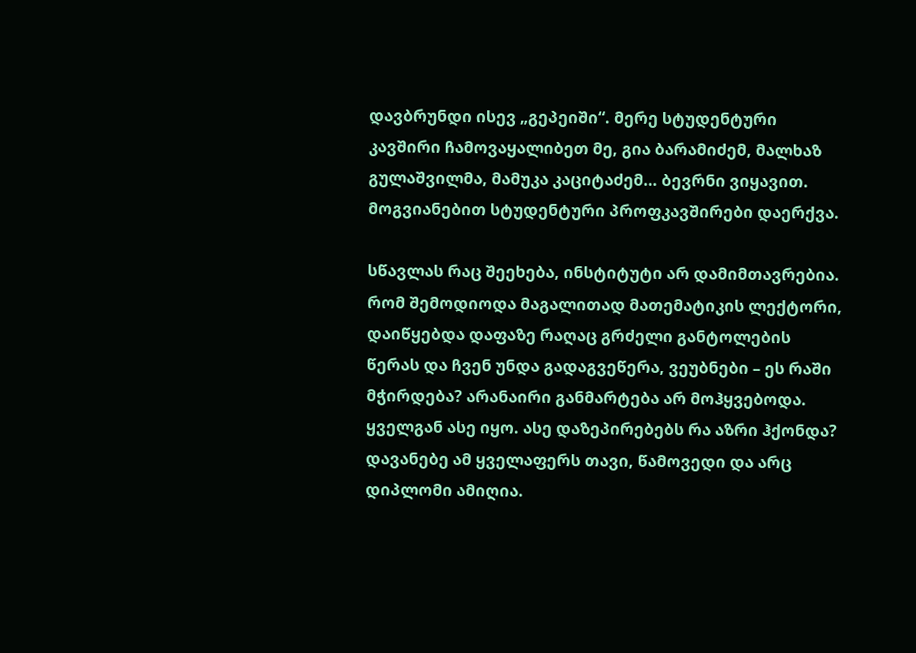დავბრუნდი ისევ „გეპეიში“. მერე სტუდენტური კავშირი ჩამოვაყალიბეთ მე, გია ბარამიძემ, მალხაზ გულაშვილმა, მამუკა კაციტაძემ… ბევრნი ვიყავით. მოგვიანებით სტუდენტური პროფკავშირები დაერქვა.

სწავლას რაც შეეხება, ინსტიტუტი არ დამიმთავრებია. რომ შემოდიოდა მაგალითად მათემატიკის ლექტორი, დაიწყებდა დაფაზე რაღაც გრძელი განტოლების წერას და ჩვენ უნდა გადაგვეწერა, ვეუბნები – ეს რაში მჭირდება? არანაირი განმარტება არ მოჰყვებოდა. ყველგან ასე იყო. ასე დაზეპირებებს რა აზრი ჰქონდა? დავანებე ამ ყველაფერს თავი, წამოვედი და არც დიპლომი ამიღია.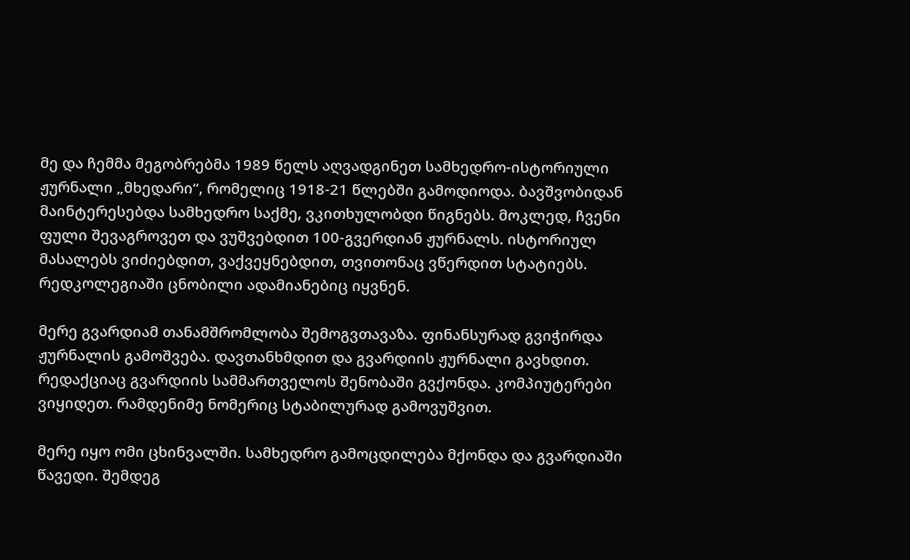მე და ჩემმა მეგობრებმა 1989 წელს აღვადგინეთ სამხედრო-ისტორიული ჟურნალი „მხედარი“, რომელიც 1918-21 წლებში გამოდიოდა. ბავშვობიდან მაინტერესებდა სამხედრო საქმე, ვკითხულობდი წიგნებს. მოკლედ, ჩვენი ფული შევაგროვეთ და ვუშვებდით 100-გვერდიან ჟურნალს. ისტორიულ მასალებს ვიძიებდით, ვაქვეყნებდით, თვითონაც ვწერდით სტატიებს. რედკოლეგიაში ცნობილი ადამიანებიც იყვნენ.

მერე გვარდიამ თანამშრომლობა შემოგვთავაზა. ფინანსურად გვიჭირდა ჟურნალის გამოშვება. დავთანხმდით და გვარდიის ჟურნალი გავხდით. რედაქციაც გვარდიის სამმართველოს შენობაში გვქონდა. კომპიუტერები ვიყიდეთ. რამდენიმე ნომერიც სტაბილურად გამოვუშვით.

მერე იყო ომი ცხინვალში. სამხედრო გამოცდილება მქონდა და გვარდიაში წავედი. შემდეგ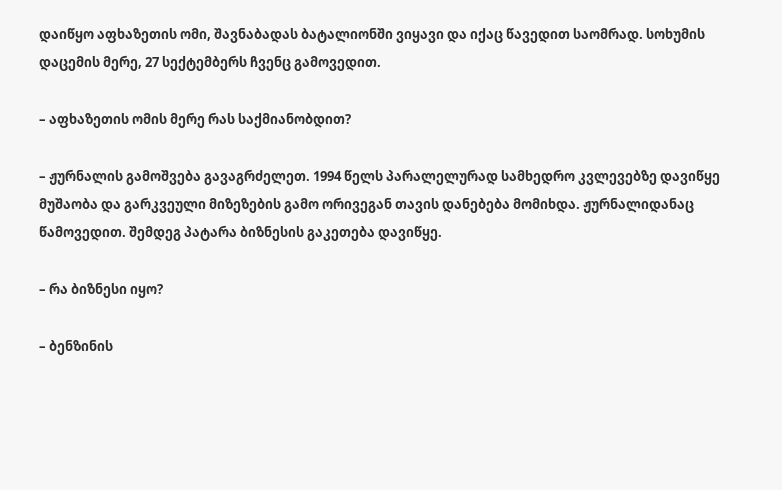დაიწყო აფხაზეთის ომი, შავნაბადას ბატალიონში ვიყავი და იქაც წავედით საომრად. სოხუმის დაცემის მერე, 27 სექტემბერს ჩვენც გამოვედით.

– აფხაზეთის ომის მერე რას საქმიანობდით?

– ჟურნალის გამოშვება გავაგრძელეთ. 1994 წელს პარალელურად სამხედრო კვლევებზე დავიწყე მუშაობა და გარკვეული მიზეზების გამო ორივეგან თავის დანებება მომიხდა. ჟურნალიდანაც წამოვედით. შემდეგ პატარა ბიზნესის გაკეთება დავიწყე.

– რა ბიზნესი იყო?

– ბენზინის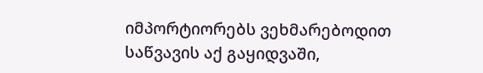იმპორტიორებს ვეხმარებოდით საწვავის აქ გაყიდვაში,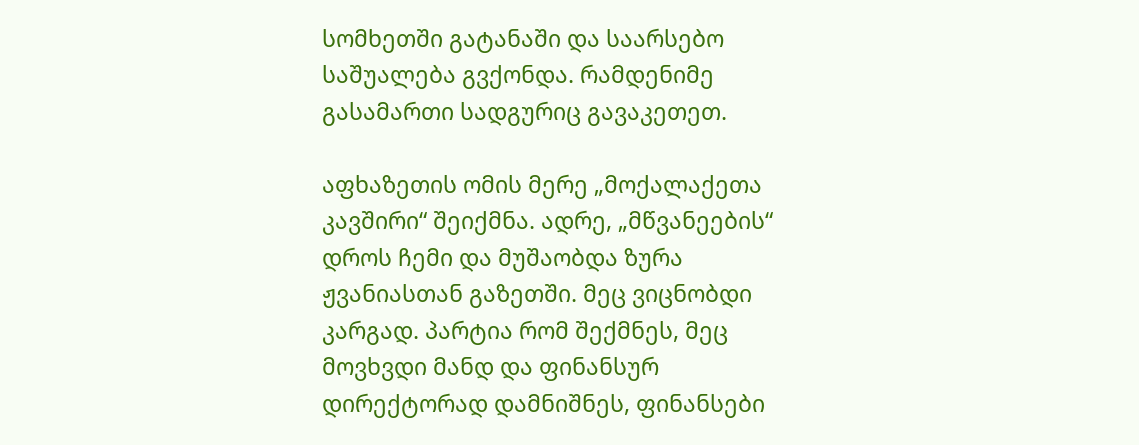სომხეთში გატანაში და საარსებო საშუალება გვქონდა. რამდენიმე გასამართი სადგურიც გავაკეთეთ.

აფხაზეთის ომის მერე „მოქალაქეთა კავშირი“ შეიქმნა. ადრე, „მწვანეების“ დროს ჩემი და მუშაობდა ზურა ჟვანიასთან გაზეთში. მეც ვიცნობდი კარგად. პარტია რომ შექმნეს, მეც მოვხვდი მანდ და ფინანსურ დირექტორად დამნიშნეს, ფინანსები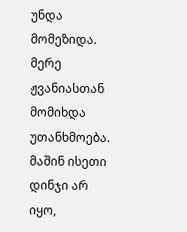უნდა მომეზიდა. მერე ჟვანიასთან მომიხდა უთანხმოება. მაშინ ისეთი დინჯი არ იყო,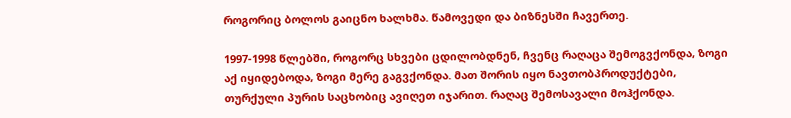როგორიც ბოლოს გაიცნო ხალხმა. წამოვედი და ბიზნესში ჩავერთე.

1997-1998 წლებში, როგორც სხვები ცდილობდნენ, ჩვენც რაღაცა შემოგვქონდა, ზოგი აქ იყიდებოდა, ზოგი მერე გაგვქონდა. მათ შორის იყო ნავთობპროდუქტები, თურქული პურის საცხობიც ავიღეთ იჯარით. რაღაც შემოსავალი მოჰქონდა.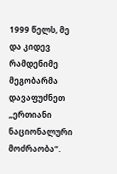1999 წელს, მე და კიდევ რამდენიმე მეგობარმა დავაფუძნეთ „ერთიანი ნაციონალური მოძრაობა“.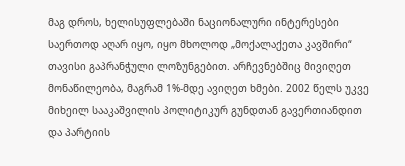მაგ დროს, ხელისუფლებაში ნაციონალური ინტერესები საერთოდ აღარ იყო, იყო მხოლოდ „მოქალაქეთა კავშირი“ თავისი გაპრანჭული ლოზუნგებით. არჩევნებშიც მივიღეთ მონაწილეობა, მაგრამ 1%-მდე ავიღეთ ხმები. 2002 წელს უკვე მიხეილ სააკაშვილის პოლიტიკურ გუნდთან გავერთიანდით და პარტიის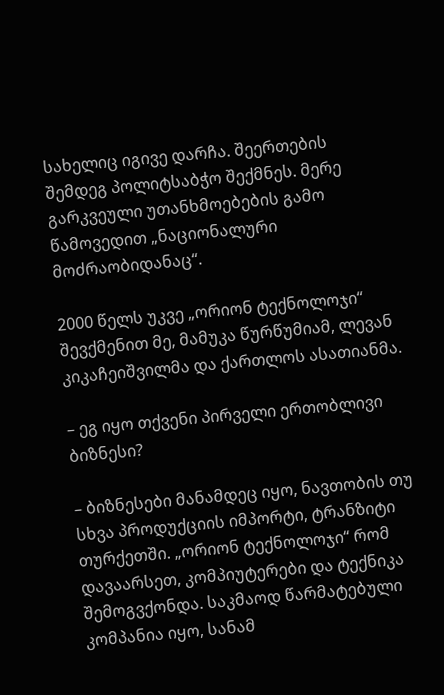სახელიც იგივე დარჩა. შეერთების შემდეგ პოლიტსაბჭო შექმნეს. მერე გარკვეული უთანხმოებების გამო წამოვედით „ნაციონალური მოძრაობიდანაც“.

2000 წელს უკვე „ორიონ ტექნოლოჯი“ შევქმენით მე, მამუკა წურწუმიამ, ლევან კიკაჩეიშვილმა და ქართლოს ასათიანმა.

– ეგ იყო თქვენი პირველი ერთობლივი ბიზნესი?

– ბიზნესები მანამდეც იყო, ნავთობის თუ სხვა პროდუქციის იმპორტი, ტრანზიტი თურქეთში. „ორიონ ტექნოლოჯი“ რომ დავაარსეთ, კომპიუტერები და ტექნიკა შემოგვქონდა. საკმაოდ წარმატებული კომპანია იყო, სანამ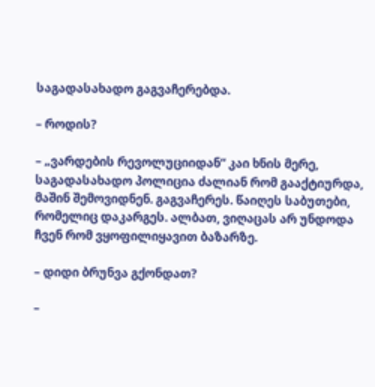საგადასახადო გაგვაჩერებდა.

– როდის?

– „ვარდების რევოლუციიდან“ კაი ხნის მერე, საგადასახადო პოლიცია ძალიან რომ გააქტიურდა, მაშინ შემოვიდნენ. გაგვაჩერეს. წაიღეს საბუთები, რომელიც დაკარგეს. ალბათ, ვიღაცას არ უნდოდა ჩვენ რომ ვყოფილიყავით ბაზარზე.

– დიდი ბრუნვა გქონდათ?

–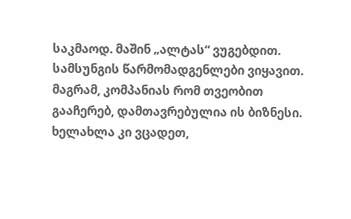საკმაოდ. მაშინ „ალტას“ ვუგებდით. სამსუნგის წარმომადგენლები ვიყავით. მაგრამ, კომპანიას რომ თვეობით გააჩერებ, დამთავრებულია ის ბიზნესი. ხელახლა კი ვცადეთ,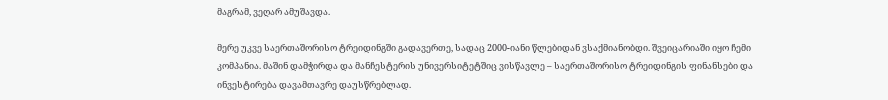მაგრამ, ვეღარ ამუშავდა.

მერე უკვე საერთაშორისო ტრეიდინგში გადავერთე, სადაც 2000-იანი წლებიდან ვსაქმიანობდი. შვეიცარიაში იყო ჩემი კომპანია. მაშინ დამჭირდა და მანჩესტერის უნივერსიტეტშიც ვისწავლე – საერთაშორისო ტრეიდინგის ფინანსები და ინვესტირება დავამთავრე დაუსწრებლად.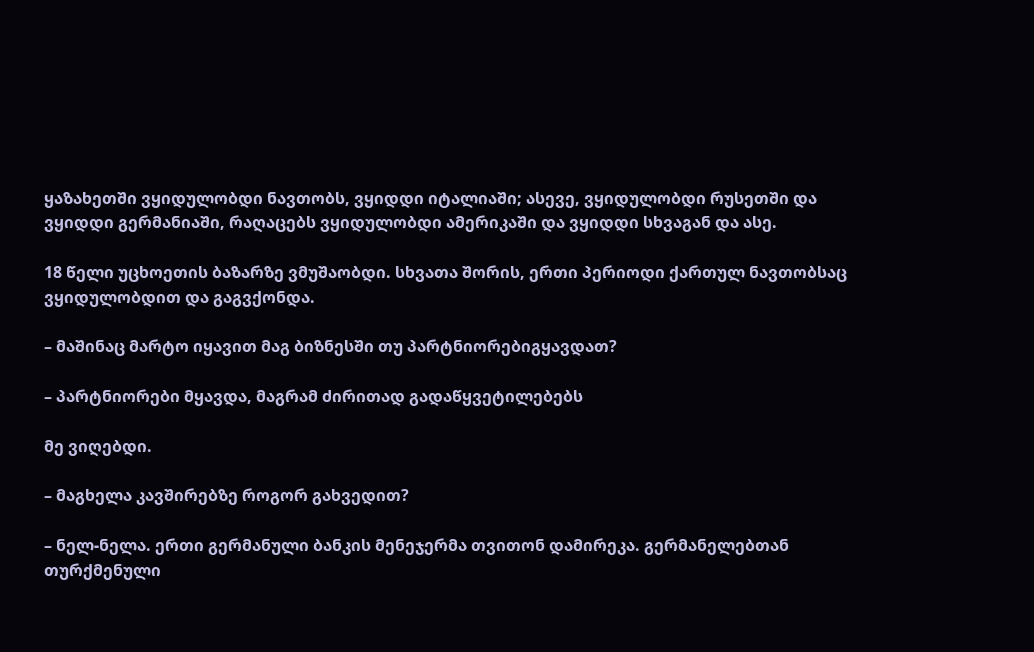ყაზახეთში ვყიდულობდი ნავთობს, ვყიდდი იტალიაში; ასევე, ვყიდულობდი რუსეთში და ვყიდდი გერმანიაში, რაღაცებს ვყიდულობდი ამერიკაში და ვყიდდი სხვაგან და ასე.

18 წელი უცხოეთის ბაზარზე ვმუშაობდი. სხვათა შორის, ერთი პერიოდი ქართულ ნავთობსაც ვყიდულობდით და გაგვქონდა.

– მაშინაც მარტო იყავით მაგ ბიზნესში თუ პარტნიორებიგყავდათ?

– პარტნიორები მყავდა, მაგრამ ძირითად გადაწყვეტილებებს

მე ვიღებდი.

– მაგხელა კავშირებზე როგორ გახვედით?

– ნელ-ნელა. ერთი გერმანული ბანკის მენეჯერმა თვითონ დამირეკა. გერმანელებთან თურქმენული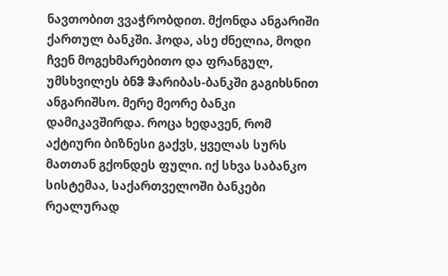ნავთობით ვვაჭრობდით. მქონდა ანგარიში ქართულ ბანკში. ჰოდა, ასე ძნელია, მოდი ჩვენ მოგეხმარებითო და ფრანგულ, უმსხვილეს ბნჵ ჵარიბას-ბანკში გაგიხსნით ანგარიშსო. მერე მეორე ბანკი დამიკავშირდა. როცა ხედავენ, რომ აქტიური ბიზნესი გაქვს, ყველას სურს მათთან გქონდეს ფული. იქ სხვა საბანკო სისტემაა, საქართველოში ბანკები რეალურად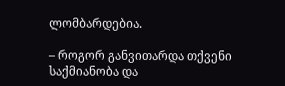ლომბარდებია.

– როგორ განვითარდა თქვენი საქმიანობა და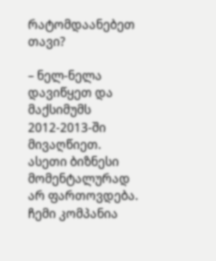რატომდაანებეთ თავი?

– ნელ-ნელა დავიწყეთ და მაქსიმუმს 2012-2013-ში მივაღწიეთ. ასეთი ბიზნესი მომენტალურად არ ფართოვდება. ჩემი კომპანია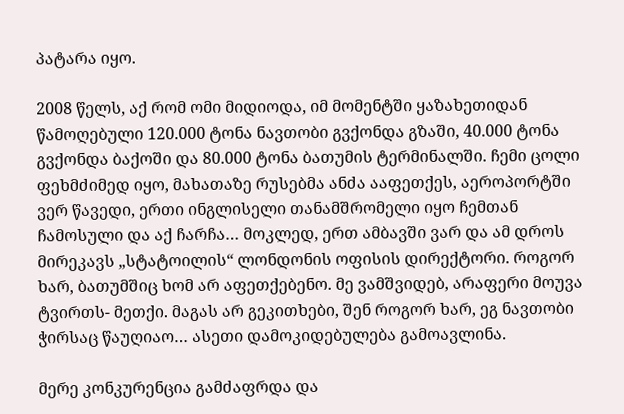პატარა იყო.

2008 წელს, აქ რომ ომი მიდიოდა, იმ მომენტში ყაზახეთიდან წამოღებული 120.000 ტონა ნავთობი გვქონდა გზაში, 40.000 ტონა გვქონდა ბაქოში და 80.000 ტონა ბათუმის ტერმინალში. ჩემი ცოლი ფეხმძიმედ იყო, მახათაზე რუსებმა ანძა ააფეთქეს, აეროპორტში ვერ წავედი, ერთი ინგლისელი თანამშრომელი იყო ჩემთან ჩამოსული და აქ ჩარჩა… მოკლედ, ერთ ამბავში ვარ და ამ დროს მირეკავს „სტატოილის“ ლონდონის ოფისის დირექტორი. როგორ ხარ, ბათუმშიც ხომ არ აფეთქებენო. მე ვამშვიდებ, არაფერი მოუვა ტვირთს- მეთქი. მაგას არ გეკითხები, შენ როგორ ხარ, ეგ ნავთობი ჭირსაც წაუღიაო… ასეთი დამოკიდებულება გამოავლინა.

მერე კონკურენცია გამძაფრდა და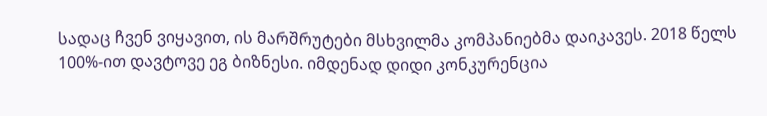სადაც ჩვენ ვიყავით, ის მარშრუტები მსხვილმა კომპანიებმა დაიკავეს. 2018 წელს 100%-ით დავტოვე ეგ ბიზნესი. იმდენად დიდი კონკურენცია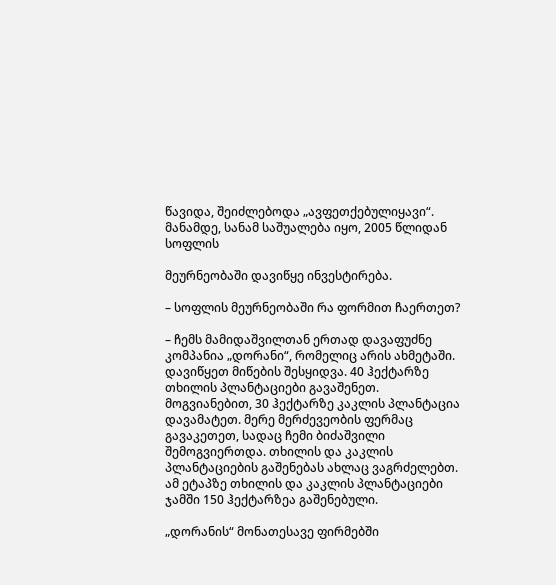წავიდა, შეიძლებოდა „ავფეთქებულიყავი“. მანამდე, სანამ საშუალება იყო, 2005 წლიდან სოფლის

მეურნეობაში დავიწყე ინვესტირება.

– სოფლის მეურნეობაში რა ფორმით ჩაერთეთ?

– ჩემს მამიდაშვილთან ერთად დავაფუძნე კომპანია „დორანი“, რომელიც არის ახმეტაში. დავიწყეთ მიწების შესყიდვა. 40 ჰექტარზე თხილის პლანტაციები გავაშენეთ. მოგვიანებით, 30 ჰექტარზე კაკლის პლანტაცია დავამატეთ. მერე მერძევეობის ფერმაც გავაკეთეთ, სადაც ჩემი ბიძაშვილი შემოგვიერთდა. თხილის და კაკლის პლანტაციების გაშენებას ახლაც ვაგრძელებთ. ამ ეტაპზე თხილის და კაკლის პლანტაციები ჯამში 150 ჰექტარზეა გაშენებული.

„დორანის“ მონათესავე ფირმებში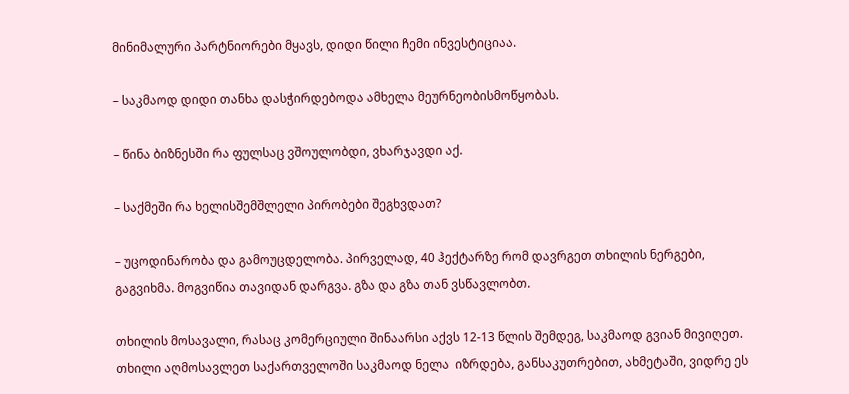მინიმალური პარტნიორები მყავს, დიდი წილი ჩემი ინვესტიციაა.

– საკმაოდ დიდი თანხა დასჭირდებოდა ამხელა მეურნეობისმოწყობას.

– წინა ბიზნესში რა ფულსაც ვშოულობდი, ვხარჯავდი აქ.

– საქმეში რა ხელისშემშლელი პირობები შეგხვდათ?

– უცოდინარობა და გამოუცდელობა. პირველად, 40 ჰექტარზე რომ დავრგეთ თხილის ნერგები, გაგვიხმა. მოგვიწია თავიდან დარგვა. გზა და გზა თან ვსწავლობთ.

თხილის მოსავალი, რასაც კომერციული შინაარსი აქვს 12-13 წლის შემდეგ, საკმაოდ გვიან მივიღეთ. თხილი აღმოსავლეთ საქართველოში საკმაოდ ნელა  იზრდება, განსაკუთრებით, ახმეტაში, ვიდრე ეს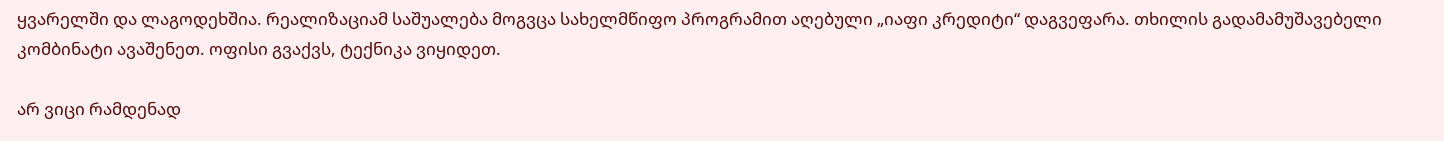ყვარელში და ლაგოდეხშია. რეალიზაციამ საშუალება მოგვცა სახელმწიფო პროგრამით აღებული „იაფი კრედიტი“ დაგვეფარა. თხილის გადამამუშავებელი კომბინატი ავაშენეთ. ოფისი გვაქვს, ტექნიკა ვიყიდეთ.

არ ვიცი რამდენად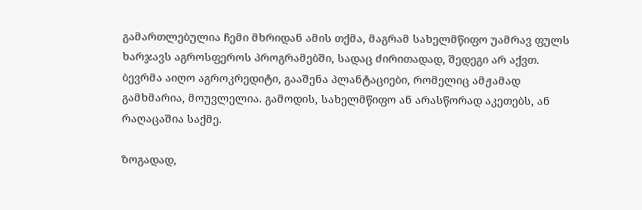გამართლებულია ჩემი მხრიდან ამის თქმა, მაგრამ სახელმწიფო უამრავ ფულს ხარჯავს აგროსფეროს პროგრამებში, სადაც ძირითადად, შედეგი არ აქვთ. ბევრმა აიღო აგროკრედიტი, გააშენა პლანტაციები, რომელიც ამჟამად გამხმარია, მოუვლელია. გამოდის, სახელმწიფო ან არასწორად აკეთებს, ან რაღაცაშია საქმე.

ზოგადად,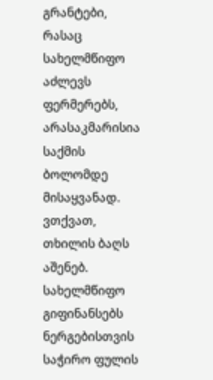გრანტები, რასაც სახელმწიფო აძლევს ფერმერებს, არასაკმარისია საქმის ბოლომდე მისაყვანად. ვთქვათ, თხილის ბაღს აშენებ. სახელმწიფო გიფინანსებს ნერგებისთვის საჭირო ფულის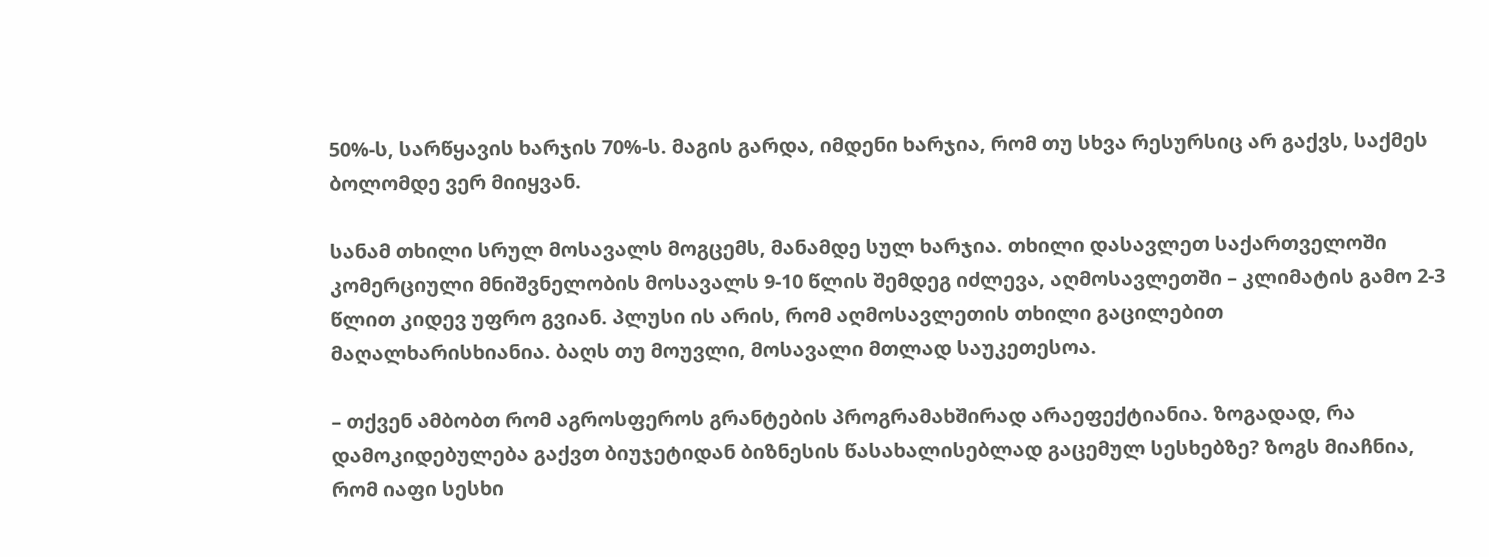50%-ს, სარწყავის ხარჯის 70%-ს. მაგის გარდა, იმდენი ხარჯია, რომ თუ სხვა რესურსიც არ გაქვს, საქმეს ბოლომდე ვერ მიიყვან.

სანამ თხილი სრულ მოსავალს მოგცემს, მანამდე სულ ხარჯია. თხილი დასავლეთ საქართველოში კომერციული მნიშვნელობის მოსავალს 9-10 წლის შემდეგ იძლევა, აღმოსავლეთში – კლიმატის გამო 2-3 წლით კიდევ უფრო გვიან. პლუსი ის არის, რომ აღმოსავლეთის თხილი გაცილებით მაღალხარისხიანია. ბაღს თუ მოუვლი, მოსავალი მთლად საუკეთესოა.

– თქვენ ამბობთ რომ აგროსფეროს გრანტების პროგრამახშირად არაეფექტიანია. ზოგადად, რა დამოკიდებულება გაქვთ ბიუჯეტიდან ბიზნესის წასახალისებლად გაცემულ სესხებზე? ზოგს მიაჩნია, რომ იაფი სესხი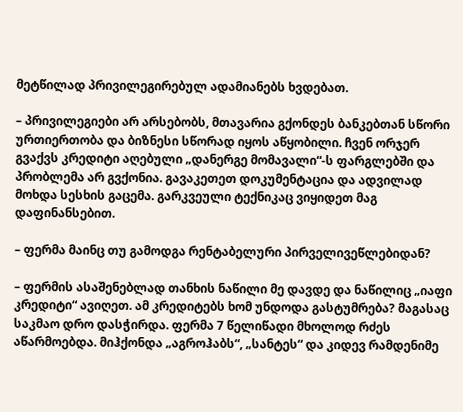მეტწილად პრივილეგირებულ ადამიანებს ხვდებათ.

– პრივილეგიები არ არსებობს, მთავარია გქონდეს ბანკებთან სწორი ურთიერთობა და ბიზნესი სწორად იყოს აწყობილი. ჩვენ ორჯერ გვაქვს კრედიტი აღებული „დანერგე მომავალი“-ს ფარგლებში და პრობლემა არ გვქონია. გავაკეთეთ დოკუმენტაცია და ადვილად მოხდა სესხის გაცემა. გარკვეული ტექნიკაც ვიყიდეთ მაგ დაფინანსებით.

– ფერმა მაინც თუ გამოდგა რენტაბელური პირველივეწლებიდან?

– ფერმის ასაშენებლად თანხის ნაწილი მე დავდე და ნაწილიც „იაფი კრედიტი“ ავიღეთ. ამ კრედიტებს ხომ უნდოდა გასტუმრება? მაგასაც საკმაო დრო დასჭირდა. ფერმა 7 წელიწადი მხოლოდ რძეს აწარმოებდა. მიჰქონდა „აგროჰაბს“, „სანტეს“ და კიდევ რამდენიმე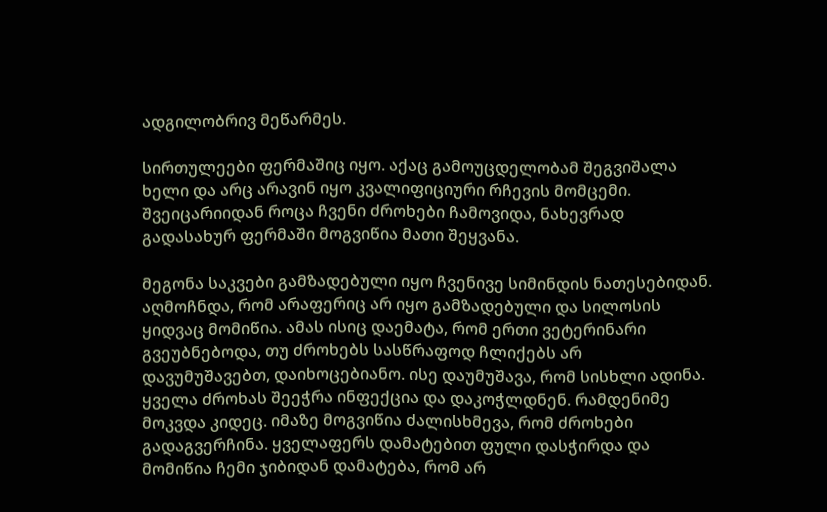ადგილობრივ მეწარმეს.

სირთულეები ფერმაშიც იყო. აქაც გამოუცდელობამ შეგვიშალა ხელი და არც არავინ იყო კვალიფიციური რჩევის მომცემი. შვეიცარიიდან როცა ჩვენი ძროხები ჩამოვიდა, ნახევრად გადასახურ ფერმაში მოგვიწია მათი შეყვანა.

მეგონა საკვები გამზადებული იყო ჩვენივე სიმინდის ნათესებიდან. აღმოჩნდა, რომ არაფერიც არ იყო გამზადებული და სილოსის ყიდვაც მომიწია. ამას ისიც დაემატა, რომ ერთი ვეტერინარი გვეუბნებოდა, თუ ძროხებს სასწრაფოდ ჩლიქებს არ დავუმუშავებთ, დაიხოცებიანო. ისე დაუმუშავა, რომ სისხლი ადინა. ყველა ძროხას შეეჭრა ინფექცია და დაკოჭლდნენ. რამდენიმე მოკვდა კიდეც. იმაზე მოგვიწია ძალისხმევა, რომ ძროხები გადაგვერჩინა. ყველაფერს დამატებით ფული დასჭირდა და მომიწია ჩემი ჯიბიდან დამატება, რომ არ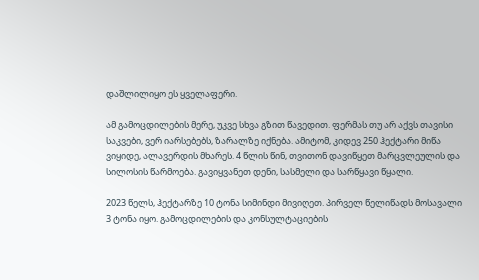დაშლილიყო ეს ყველაფერი.

ამ გამოცდილების მერე, უკვე სხვა გზით წავედით. ფერმას თუ არ აქვს თავისი საკვები, ვერ იარსებებს, ზარალზე იქნება. ამიტომ, კიდევ 250 ჰექტარი მიწა ვიყიდე, ალავერდის მხარეს. 4 წლის წინ, თვითონ დავიწყეთ მარცვლეულის და სილოსის წარმოება. გავიყვანეთ დენი, სასმელი და სარწყავი წყალი.

2023 წელს, ჰექტარზე 10 ტონა სიმინდი მივიღეთ. პირველ წელიწადს მოსავალი 3 ტონა იყო. გამოცდილების და კონსულტაციების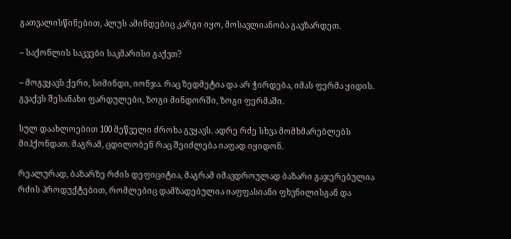გათვალისწინებით, პლუს ამინდებიც კარგი იყო, მოსავლიანობა გავზარდეთ.

– საქონლის საკვები საკმარისი გაქვთ?

– მოგვყავს ქერი, სიმინდი, იონჯა. რაც ზედმეტია და არ ჭირდება, იმას ფერმა ყიდის. გვაქვს შესანახი ფარდულები, ზოგი მინდორში, ზოგი ფერმაში.

სულ დაახლოებით 100 მეწველი ძროხა გვყავს. ადრე რძე სხვა მომხმარებლებს მიჰქონდათ. მაგრამ, ცდილობენ რაც შეიძლება იაფად იყიდონ.

რეალურად, ბაზარზე რძის დეფიციტია, მაგრამ იმავდროულად ბაზარი გაჯერებულია რძის პროდუქტებით, რომლებიც დამზადებულია იაფფასიანი ფხვნილისგან და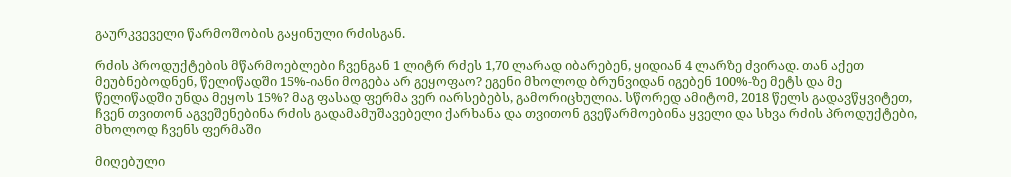გაურკვეველი წარმოშობის გაყინული რძისგან.

რძის პროდუქტების მწარმოებლები ჩვენგან 1 ლიტრ რძეს 1,70 ლარად იბარებენ, ყიდიან 4 ლარზე ძვირად. თან აქეთ მეუბნებოდნენ, წელიწადში 15%-იანი მოგება არ გეყოფაო? ეგენი მხოლოდ ბრუნვიდან იგებენ 100%‑ზე მეტს და მე წელიწადში უნდა მეყოს 15%? მაგ ფასად ფერმა ვერ იარსებებს, გამორიცხულია. სწორედ ამიტომ, 2018 წელს გადავწყვიტეთ, ჩვენ თვითონ აგვეშენებინა რძის გადამამუშავებელი ქარხანა და თვითონ გვეწარმოებინა ყველი და სხვა რძის პროდუქტები, მხოლოდ ჩვენს ფერმაში

მიღებული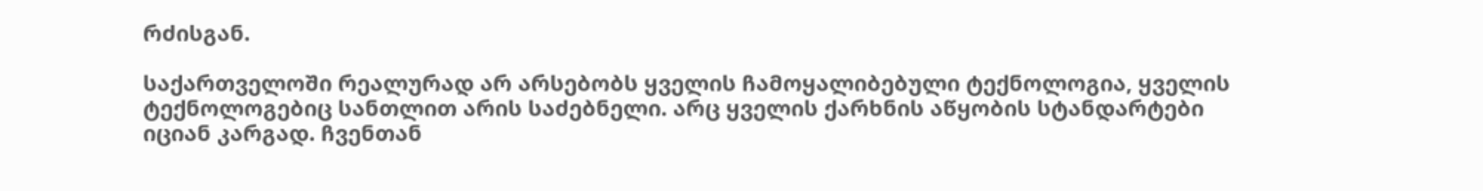რძისგან.

საქართველოში რეალურად არ არსებობს ყველის ჩამოყალიბებული ტექნოლოგია, ყველის ტექნოლოგებიც სანთლით არის საძებნელი. არც ყველის ქარხნის აწყობის სტანდარტები იციან კარგად. ჩვენთან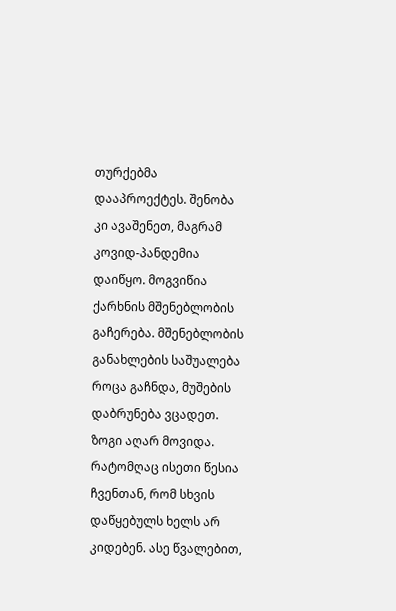თურქებმა დააპროექტეს. შენობა კი ავაშენეთ, მაგრამ კოვიდ-პანდემია დაიწყო. მოგვიწია ქარხნის მშენებლობის გაჩერება. მშენებლობის განახლების საშუალება როცა გაჩნდა, მუშების დაბრუნება ვცადეთ. ზოგი აღარ მოვიდა. რატომღაც ისეთი წესია ჩვენთან, რომ სხვის დაწყებულს ხელს არ კიდებენ. ასე წვალებით,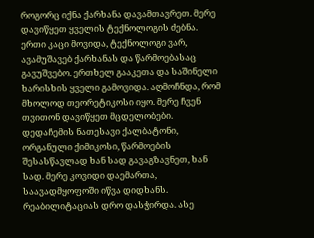როგორც იქნა ქარხანა დავამთავრეთ. მერე დავიწყეთ ყველის ტექნოლოგის ძებნა. ერთი კაცი მოვიდა, ტექნოლოგი ვარ, ავამუშავებ ქარხანას და წარმოებასაც გავუშვებო. ერთხელ გააკეთა და საშინელი ხარისხის ყველი გამოვიდა. აღმოჩნდა, რომ მხოლოდ თეორეტიკოსი იყო. მერე ჩვენ თვითონ დავიწყეთ მცდელობები. დედაჩემის ნათესავი ქალბატონი, ორგანული ქიმიკოსი, წარმოების შესასწავლად ხან სად გავაგზავნეთ, ხან სად. მერე კოვიდი დაემართა, საავადმყოფოში იწვა დიდხანს. რეაბილიტაციას დრო დასჭირდა. ასე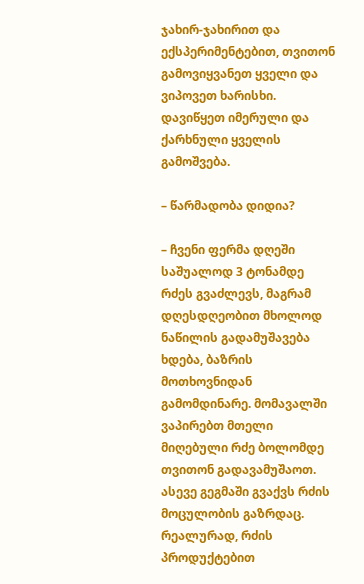ჯახირ-ჯახირით და ექსპერიმენტებით, თვითონ გამოვიყვანეთ ყველი და ვიპოვეთ ხარისხი. დავიწყეთ იმერული და ქარხნული ყველის გამოშვება.

– წარმადობა დიდია?

– ჩვენი ფერმა დღეში საშუალოდ 3 ტონამდე რძეს გვაძლევს, მაგრამ დღესდღეობით მხოლოდ ნაწილის გადამუშავება ხდება, ბაზრის მოთხოვნიდან გამომდინარე. მომავალში ვაპირებთ მთელი მიღებული რძე ბოლომდე თვითონ გადავამუშაოთ. ასევე გეგმაში გვაქვს რძის მოცულობის გაზრდაც. რეალურად, რძის პროდუქტებით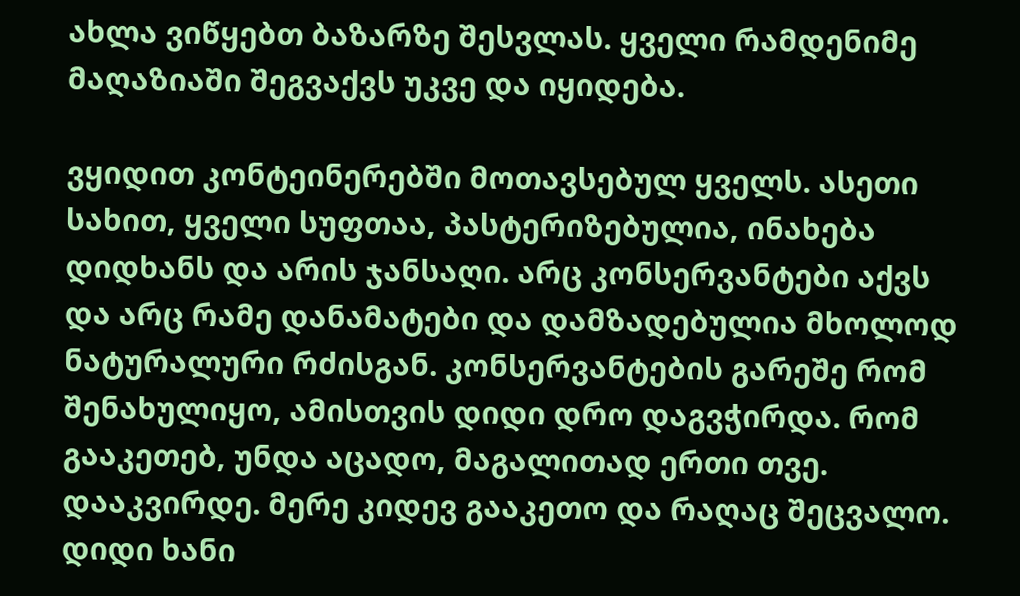ახლა ვიწყებთ ბაზარზე შესვლას. ყველი რამდენიმე მაღაზიაში შეგვაქვს უკვე და იყიდება.

ვყიდით კონტეინერებში მოთავსებულ ყველს. ასეთი სახით, ყველი სუფთაა, პასტერიზებულია, ინახება დიდხანს და არის ჯანსაღი. არც კონსერვანტები აქვს და არც რამე დანამატები და დამზადებულია მხოლოდ ნატურალური რძისგან. კონსერვანტების გარეშე რომ შენახულიყო, ამისთვის დიდი დრო დაგვჭირდა. რომ გააკეთებ, უნდა აცადო, მაგალითად ერთი თვე. დააკვირდე. მერე კიდევ გააკეთო და რაღაც შეცვალო. დიდი ხანი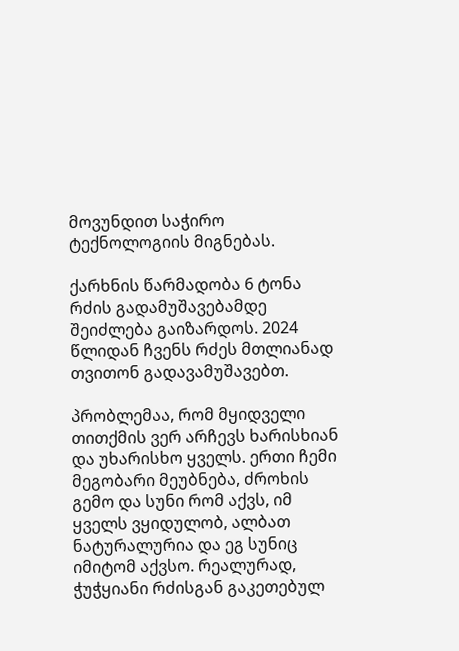მოვუნდით საჭირო ტექნოლოგიის მიგნებას.

ქარხნის წარმადობა 6 ტონა რძის გადამუშავებამდე შეიძლება გაიზარდოს. 2024 წლიდან ჩვენს რძეს მთლიანად თვითონ გადავამუშავებთ.

პრობლემაა, რომ მყიდველი თითქმის ვერ არჩევს ხარისხიან და უხარისხო ყველს. ერთი ჩემი მეგობარი მეუბნება, ძროხის გემო და სუნი რომ აქვს, იმ ყველს ვყიდულობ, ალბათ ნატურალურია და ეგ სუნიც იმიტომ აქვსო. რეალურად, ჭუჭყიანი რძისგან გაკეთებულ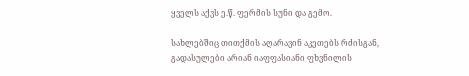ყველს აქვს ე.წ. ფერმის სუნი და გემო.

სახლებშიც თითქმის აღარავინ აკეთებს რძისგან, გადასულები არიან იაფფასიანი ფხვნილის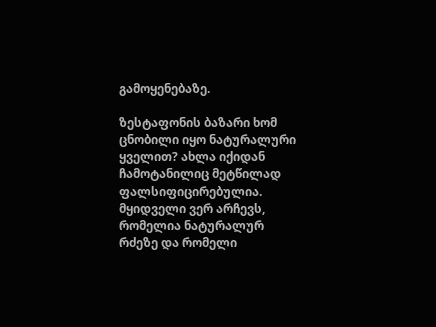გამოყენებაზე.

ზესტაფონის ბაზარი ხომ ცნობილი იყო ნატურალური ყველით? ახლა იქიდან ჩამოტანილიც მეტწილად ფალსიფიცირებულია. მყიდველი ვერ არჩევს, რომელია ნატურალურ რძეზე და რომელი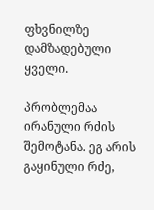ფხვნილზე დამზადებული ყველი.

პრობლემაა ირანული რძის შემოტანა. ეგ არის გაყინული რძე,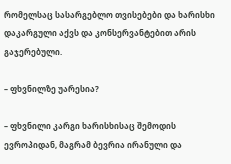რომელსაც სასარგებლო თვისებები და ხარისხი დაკარგული აქვს და კონსერვანტებით არის გაჯერებული.

– ფხვნილზე უარესია?

– ფხვნილი კარგი ხარისხისაც შემოდის ევროპიდან, მაგრამ ბევრია ირანული და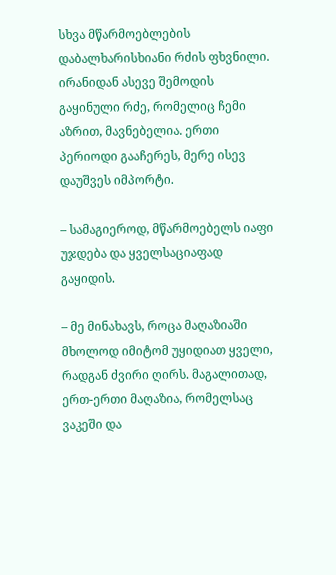სხვა მწარმოებლების დაბალხარისხიანი რძის ფხვნილი. ირანიდან ასევე შემოდის გაყინული რძე, რომელიც ჩემი აზრით, მავნებელია. ერთი პერიოდი გააჩერეს, მერე ისევ დაუშვეს იმპორტი.

– სამაგიეროდ, მწარმოებელს იაფი უჯდება და ყველსაციაფად გაყიდის.

– მე მინახავს, როცა მაღაზიაში მხოლოდ იმიტომ უყიდიათ ყველი, რადგან ძვირი ღირს. მაგალითად, ერთ-ერთი მაღაზია, რომელსაც ვაკეში და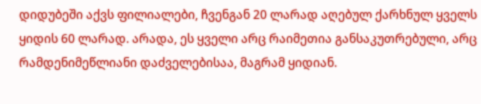დიდუბეში აქვს ფილიალები, ჩვენგან 20 ლარად აღებულ ქარხნულ ყველს ყიდის 60 ლარად. არადა, ეს ყველი არც რაიმეთია განსაკუთრებული, არც რამდენიმეწლიანი დაძველებისაა, მაგრამ ყიდიან.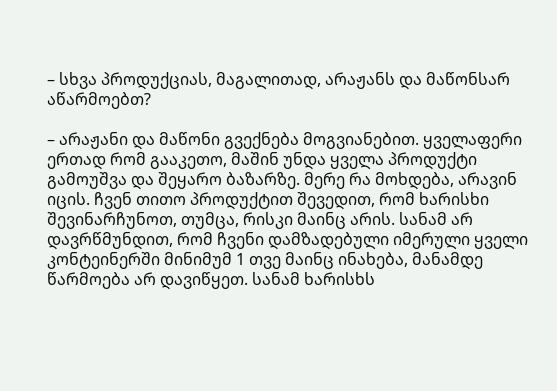– სხვა პროდუქციას, მაგალითად, არაჟანს და მაწონსარ აწარმოებთ?

– არაჟანი და მაწონი გვექნება მოგვიანებით. ყველაფერი ერთად რომ გააკეთო, მაშინ უნდა ყველა პროდუქტი გამოუშვა და შეყარო ბაზარზე. მერე რა მოხდება, არავინ იცის. ჩვენ თითო პროდუქტით შევედით, რომ ხარისხი შევინარჩუნოთ, თუმცა, რისკი მაინც არის. სანამ არ დავრწმუნდით, რომ ჩვენი დამზადებული იმერული ყველი კონტეინერში მინიმუმ 1 თვე მაინც ინახება, მანამდე წარმოება არ დავიწყეთ. სანამ ხარისხს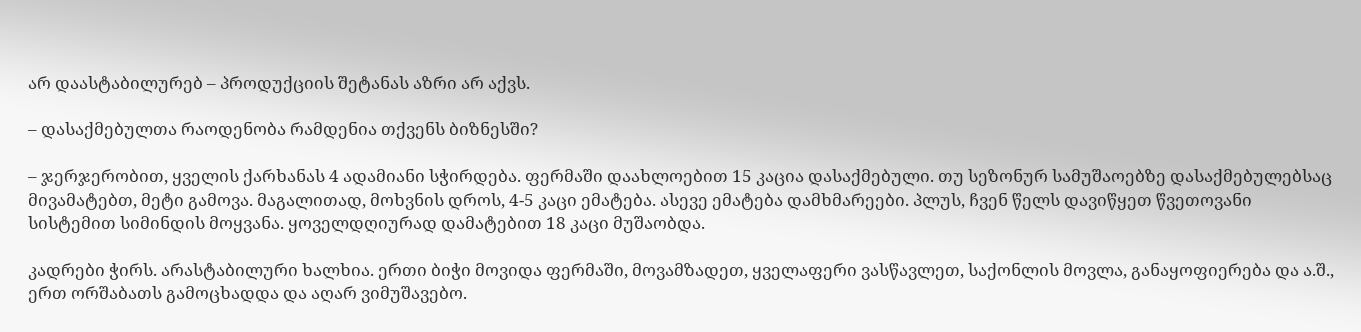არ დაასტაბილურებ – პროდუქციის შეტანას აზრი არ აქვს.

– დასაქმებულთა რაოდენობა რამდენია თქვენს ბიზნესში?

– ჯერჯერობით, ყველის ქარხანას 4 ადამიანი სჭირდება. ფერმაში დაახლოებით 15 კაცია დასაქმებული. თუ სეზონურ სამუშაოებზე დასაქმებულებსაც მივამატებთ, მეტი გამოვა. მაგალითად, მოხვნის დროს, 4-5 კაცი ემატება. ასევე ემატება დამხმარეები. პლუს, ჩვენ წელს დავიწყეთ წვეთოვანი სისტემით სიმინდის მოყვანა. ყოველდღიურად დამატებით 18 კაცი მუშაობდა.

კადრები ჭირს. არასტაბილური ხალხია. ერთი ბიჭი მოვიდა ფერმაში, მოვამზადეთ, ყველაფერი ვასწავლეთ, საქონლის მოვლა, განაყოფიერება და ა.შ., ერთ ორშაბათს გამოცხადდა და აღარ ვიმუშავებო.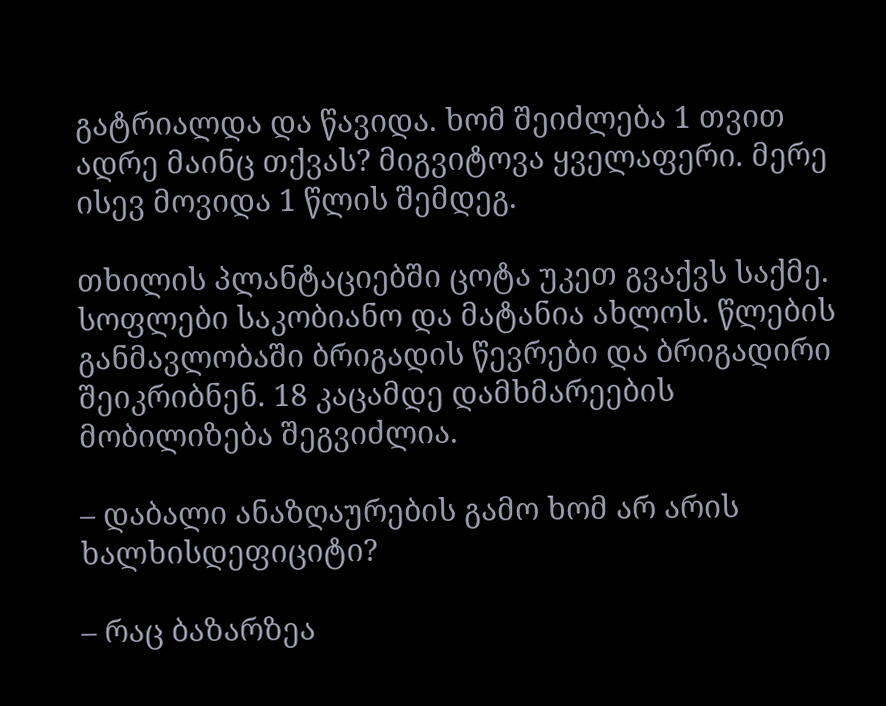გატრიალდა და წავიდა. ხომ შეიძლება 1 თვით ადრე მაინც თქვას? მიგვიტოვა ყველაფერი. მერე ისევ მოვიდა 1 წლის შემდეგ.

თხილის პლანტაციებში ცოტა უკეთ გვაქვს საქმე. სოფლები საკობიანო და მატანია ახლოს. წლების განმავლობაში ბრიგადის წევრები და ბრიგადირი შეიკრიბნენ. 18 კაცამდე დამხმარეების მობილიზება შეგვიძლია.

– დაბალი ანაზღაურების გამო ხომ არ არის ხალხისდეფიციტი?

– რაც ბაზარზეა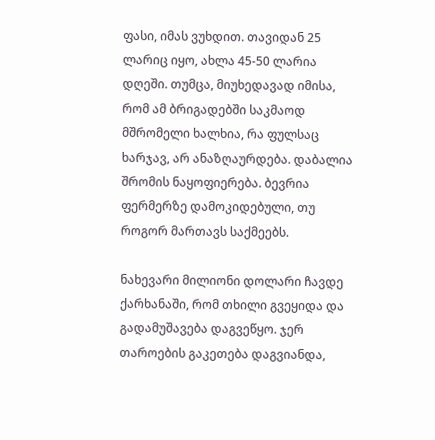ფასი, იმას ვუხდით. თავიდან 25 ლარიც იყო, ახლა 45-50 ლარია დღეში. თუმცა, მიუხედავად იმისა, რომ ამ ბრიგადებში საკმაოდ მშრომელი ხალხია, რა ფულსაც ხარჯავ, არ ანაზღაურდება. დაბალია შრომის ნაყოფიერება. ბევრია ფერმერზე დამოკიდებული, თუ როგორ მართავს საქმეებს.

ნახევარი მილიონი დოლარი ჩავდე ქარხანაში, რომ თხილი გვეყიდა და გადამუშავება დაგვეწყო. ჯერ თაროების გაკეთება დაგვიანდა,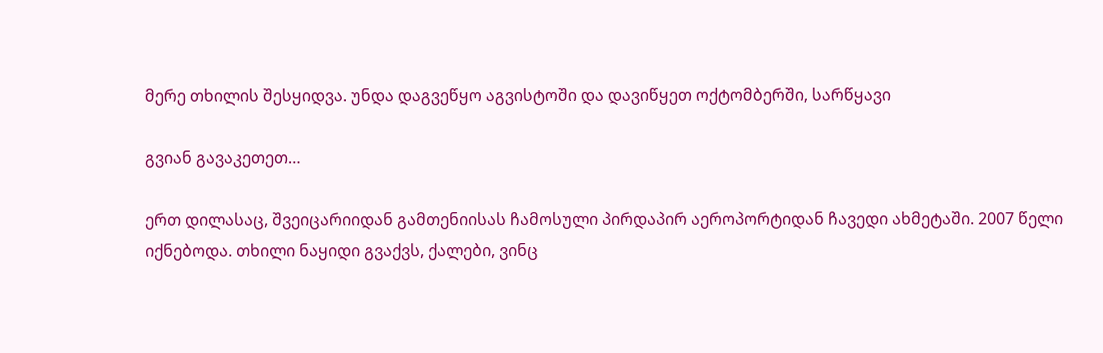მერე თხილის შესყიდვა. უნდა დაგვეწყო აგვისტოში და დავიწყეთ ოქტომბერში, სარწყავი

გვიან გავაკეთეთ…

ერთ დილასაც, შვეიცარიიდან გამთენიისას ჩამოსული პირდაპირ აეროპორტიდან ჩავედი ახმეტაში. 2007 წელი იქნებოდა. თხილი ნაყიდი გვაქვს, ქალები, ვინც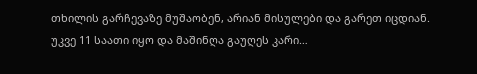თხილის გარჩევაზე მუშაობენ, არიან მისულები და გარეთ იცდიან. უკვე 11 საათი იყო და მაშინღა გაუღეს კარი…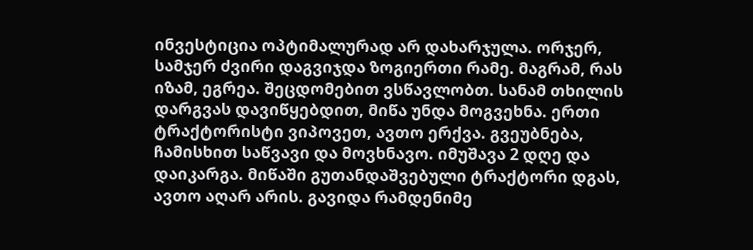ინვესტიცია ოპტიმალურად არ დახარჯულა. ორჯერ, სამჯერ ძვირი დაგვიჯდა ზოგიერთი რამე. მაგრამ, რას იზამ, ეგრეა. შეცდომებით ვსწავლობთ. სანამ თხილის დარგვას დავიწყებდით, მიწა უნდა მოგვეხნა. ერთი ტრაქტორისტი ვიპოვეთ, ავთო ერქვა. გვეუბნება, ჩამისხით საწვავი და მოვხნავო. იმუშავა 2 დღე და დაიკარგა. მიწაში გუთანდაშვებული ტრაქტორი დგას, ავთო აღარ არის. გავიდა რამდენიმე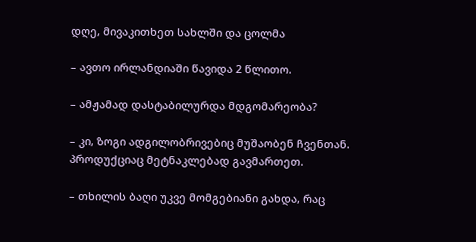დღე, მივაკითხეთ სახლში და ცოლმა

– ავთო ირლანდიაში წავიდა 2 წლითო.

– ამჟამად დასტაბილურდა მდგომარეობა?

– კი, ზოგი ადგილობრივებიც მუშაობენ ჩვენთან. პროდუქციაც მეტნაკლებად გავმართეთ.

– თხილის ბაღი უკვე მომგებიანი გახდა, რაც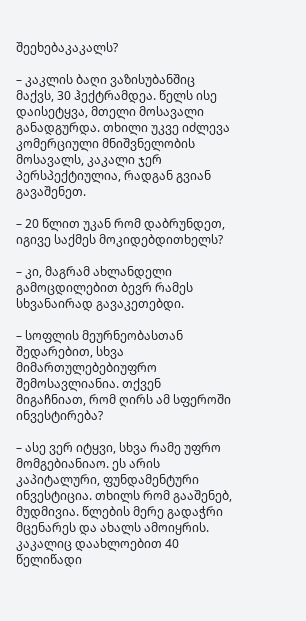შეეხებაკაკალს?

– კაკლის ბაღი ვაზისუბანშიც მაქვს, 30 ჰექტრამდეა. წელს ისე დაისეტყვა, მთელი მოსავალი განადგურდა. თხილი უკვე იძლევა კომერციული მნიშვნელობის მოსავალს, კაკალი ჯერ პერსპექტიულია, რადგან გვიან გავაშენეთ.

– 20 წლით უკან რომ დაბრუნდეთ, იგივე საქმეს მოკიდებდითხელს?

– კი, მაგრამ ახლანდელი გამოცდილებით ბევრ რამეს სხვანაირად გავაკეთებდი.

– სოფლის მეურნეობასთან შედარებით, სხვა მიმართულებებიუფრო შემოსავლიანია. თქვენ მიგაჩნიათ, რომ ღირს ამ სფეროში ინვესტირება?

– ასე ვერ იტყვი, სხვა რამე უფრო მომგებიანიაო. ეს არის კაპიტალური, ფუნდამენტური ინვესტიცია. თხილს რომ გააშენებ, მუდმივია. წლების მერე გადაჭრი მცენარეს და ახალს ამოიყრის. კაკალიც დაახლოებით 40 წელიწადი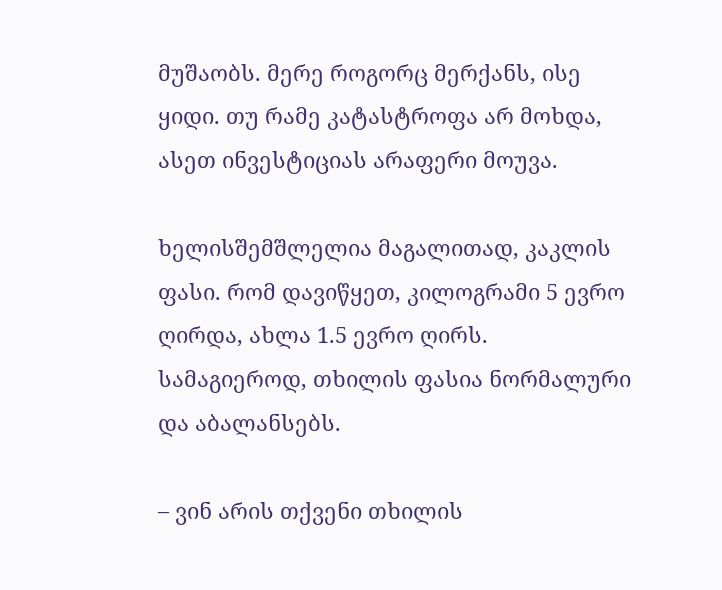მუშაობს. მერე როგორც მერქანს, ისე ყიდი. თუ რამე კატასტროფა არ მოხდა, ასეთ ინვესტიციას არაფერი მოუვა.

ხელისშემშლელია მაგალითად, კაკლის ფასი. რომ დავიწყეთ, კილოგრამი 5 ევრო ღირდა, ახლა 1.5 ევრო ღირს. სამაგიეროდ, თხილის ფასია ნორმალური და აბალანსებს.

– ვინ არის თქვენი თხილის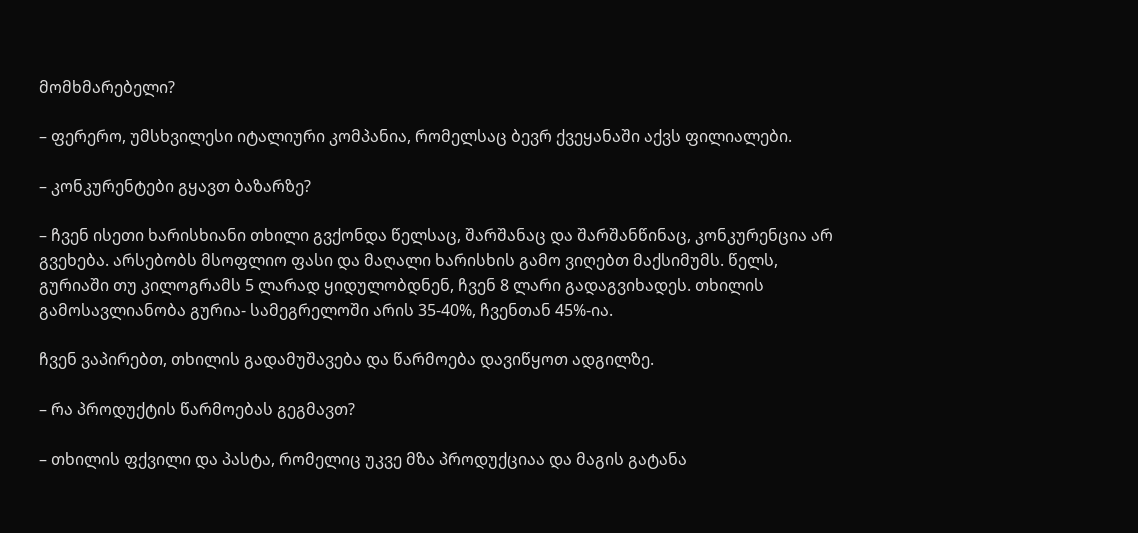მომხმარებელი?

– ფერერო, უმსხვილესი იტალიური კომპანია, რომელსაც ბევრ ქვეყანაში აქვს ფილიალები.

– კონკურენტები გყავთ ბაზარზე?

– ჩვენ ისეთი ხარისხიანი თხილი გვქონდა წელსაც, შარშანაც და შარშანწინაც, კონკურენცია არ გვეხება. არსებობს მსოფლიო ფასი და მაღალი ხარისხის გამო ვიღებთ მაქსიმუმს. წელს, გურიაში თუ კილოგრამს 5 ლარად ყიდულობდნენ, ჩვენ 8 ლარი გადაგვიხადეს. თხილის გამოსავლიანობა გურია- სამეგრელოში არის 35‑40%, ჩვენთან 45%-ია.

ჩვენ ვაპირებთ, თხილის გადამუშავება და წარმოება დავიწყოთ ადგილზე.

– რა პროდუქტის წარმოებას გეგმავთ?

– თხილის ფქვილი და პასტა, რომელიც უკვე მზა პროდუქციაა და მაგის გატანა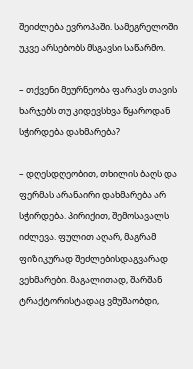შეიძლება ევროპაში. სამეგრელოში უკვე არსებობს მსგავსი საწარმო.

– თქვენი მეურნეობა ფარავს თავის ხარჯებს თუ კიდევსხვა წყაროდან სჭირდება დახმარება?

– დღესდღეობით, თხილის ბაღს და ფერმას არანაირი დახმარება არ სჭირდება. პირიქით, შემოსავალს იძლევა. ფულით აღარ, მაგრამ ფიზიკურად შეძლებისდაგვარად ვეხმარები. მაგალითად, შარშან ტრაქტორისტადაც ვმუშაობდი,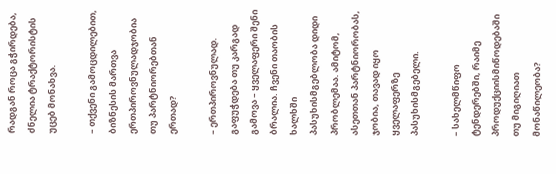რადგან როცა გჭირდება, ძნელია ტრაქტორისტის უცებ მონახვა.

– თქვენი გამოცდილებით, ბიზნესის მართვა ერთპიროვნულადჯობია თუ პარტნიორებთან ერთად?

– ერთპიროვნულად. გაფუჭდება თუ კარგად გამოვა – ყველაფერი შენი ბრალია. ჩვენი თაობის ხალხში პასუხისმგებლობა დიდი პრობლემაა. ამიტომ, ასეთთან პარტნიორობას, ჯობია, თავად იყო ყველაფერზე პასუხისმგებელი.

– სახელმწიფო ტენდერებში, რაიმე პროდუქციისმიწოდებაში თუ მიგიღიათ მონაწილეობა?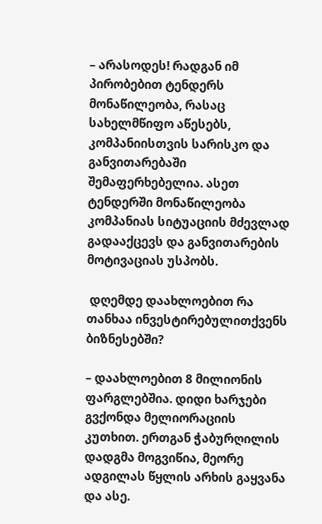– არასოდეს! რადგან იმ პირობებით ტენდერს მონაწილეობა, რასაც სახელმწიფო აწესებს, კომპანიისთვის სარისკო და განვითარებაში შემაფერხებელია. ასეთ ტენდერში მონაწილეობა კომპანიას სიტუაციის მძევლად გადააქცევს და განვითარების მოტივაციას უსპობს.

 დღემდე დაახლოებით რა თანხაა ინვესტირებულითქვენს ბიზნესებში?

– დაახლოებით 8 მილიონის ფარგლებშია. დიდი ხარჯები გვქონდა მელიორაციის კუთხით. ერთგან ჭაბურღილის დადგმა მოგვიწია, მეორე ადგილას წყლის არხის გაყვანა და ასე.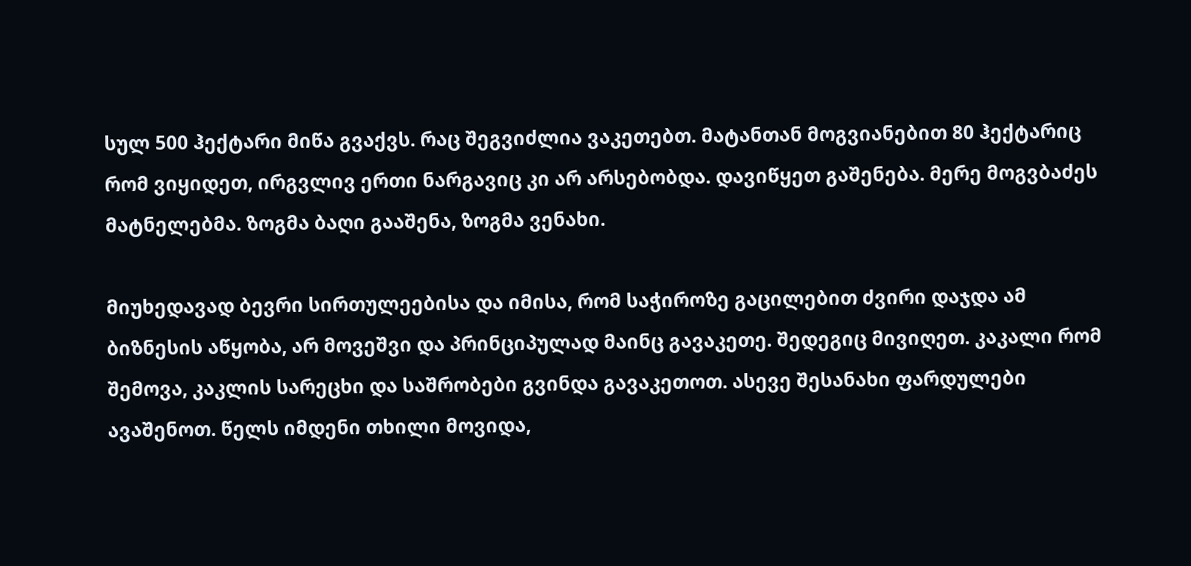სულ 500 ჰექტარი მიწა გვაქვს. რაც შეგვიძლია ვაკეთებთ. მატანთან მოგვიანებით 80 ჰექტარიც რომ ვიყიდეთ, ირგვლივ ერთი ნარგავიც კი არ არსებობდა. დავიწყეთ გაშენება. მერე მოგვბაძეს მატნელებმა. ზოგმა ბაღი გააშენა, ზოგმა ვენახი.

მიუხედავად ბევრი სირთულეებისა და იმისა, რომ საჭიროზე გაცილებით ძვირი დაჯდა ამ ბიზნესის აწყობა, არ მოვეშვი და პრინციპულად მაინც გავაკეთე. შედეგიც მივიღეთ. კაკალი რომ შემოვა, კაკლის სარეცხი და საშრობები გვინდა გავაკეთოთ. ასევე შესანახი ფარდულები ავაშენოთ. წელს იმდენი თხილი მოვიდა,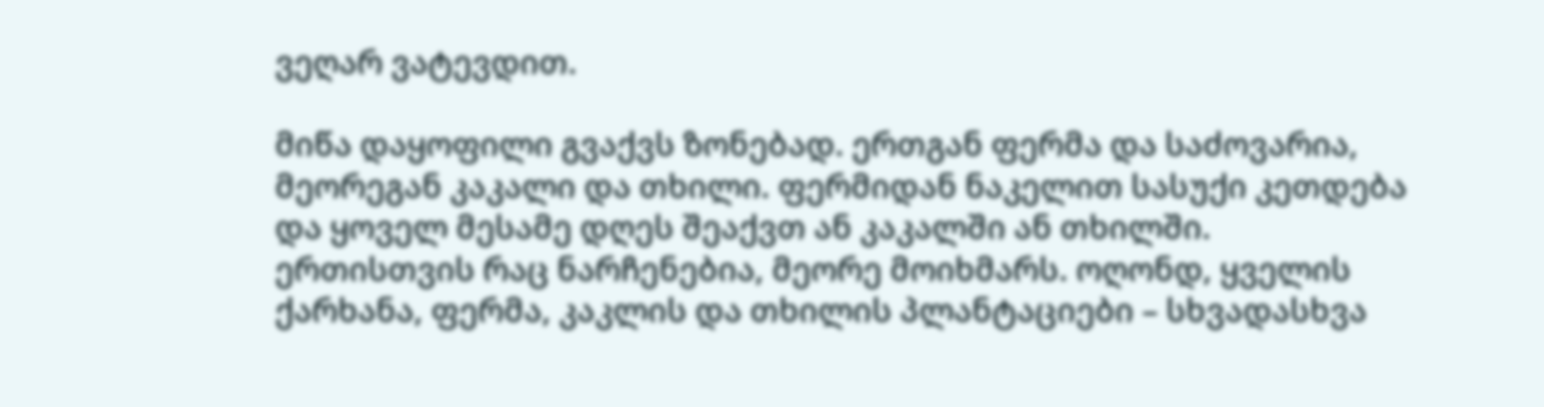ვეღარ ვატევდით.

მიწა დაყოფილი გვაქვს ზონებად. ერთგან ფერმა და საძოვარია, მეორეგან კაკალი და თხილი. ფერმიდან ნაკელით სასუქი კეთდება და ყოველ მესამე დღეს შეაქვთ ან კაკალში ან თხილში. ერთისთვის რაც ნარჩენებია, მეორე მოიხმარს. ოღონდ, ყველის ქარხანა, ფერმა, კაკლის და თხილის პლანტაციები – სხვადასხვა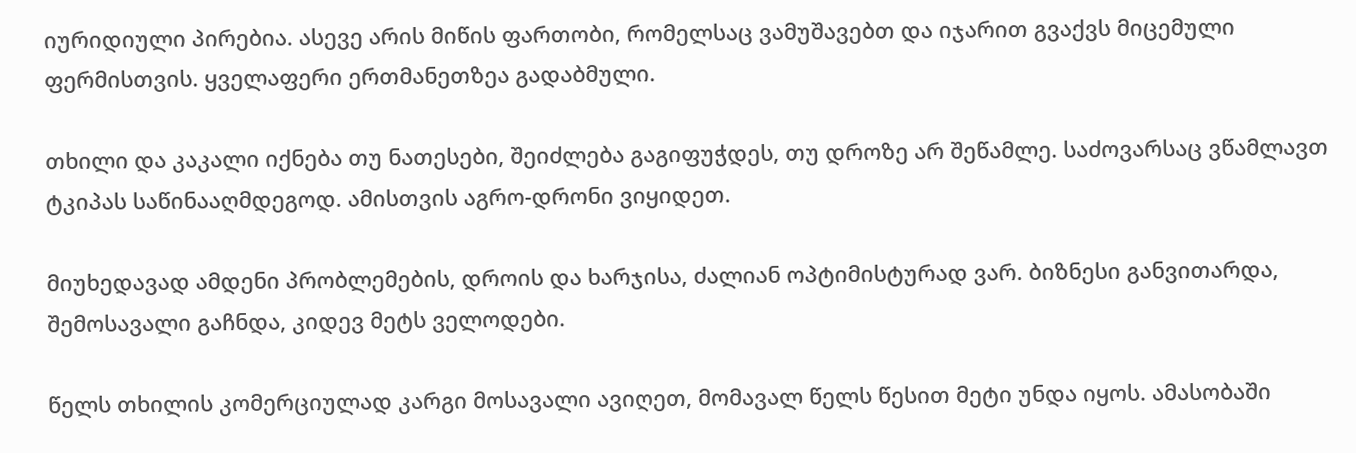იურიდიული პირებია. ასევე არის მიწის ფართობი, რომელსაც ვამუშავებთ და იჯარით გვაქვს მიცემული ფერმისთვის. ყველაფერი ერთმანეთზეა გადაბმული.

თხილი და კაკალი იქნება თუ ნათესები, შეიძლება გაგიფუჭდეს, თუ დროზე არ შეწამლე. საძოვარსაც ვწამლავთ ტკიპას საწინააღმდეგოდ. ამისთვის აგრო-დრონი ვიყიდეთ.

მიუხედავად ამდენი პრობლემების, დროის და ხარჯისა, ძალიან ოპტიმისტურად ვარ. ბიზნესი განვითარდა, შემოსავალი გაჩნდა, კიდევ მეტს ველოდები.

წელს თხილის კომერციულად კარგი მოსავალი ავიღეთ, მომავალ წელს წესით მეტი უნდა იყოს. ამასობაში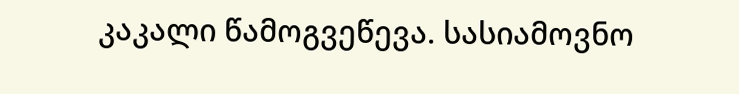კაკალი წამოგვეწევა. სასიამოვნო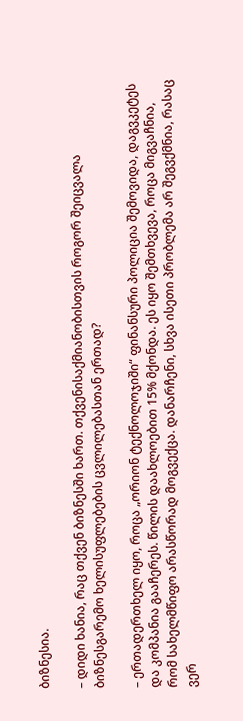ბიზნესია.

– დიდი ხანია, რაც თქვენ ბიზნესში ხართ. თქვენისაქმიანობისთვის როგორ შეიცვალა ბიზნესგარემო ხელისუფლებების ცვლილებასთან ერთად?

– ერთადერთხელ იყო, როცა „ორიონ ტექნოლოჯიში“ ფინანსური პოლიცია შემოვიდა, დაგვკეტეს და კომპანია გააჩერეს. წილის დაახლოებით 15% მქონდა. ეს იყო შემთხვევა, როცა მიგვაჩნია, რომ სახელმწიფო არასწორად მოგვექცა. დანარჩენი, სხვა ისეთი პრობლემა არ შეგვქმნია, რასაც ვერ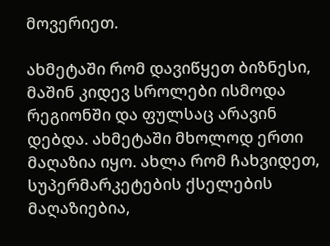მოვერიეთ.

ახმეტაში რომ დავიწყეთ ბიზნესი, მაშინ კიდევ სროლები ისმოდა რეგიონში და ფულსაც არავინ დებდა. ახმეტაში მხოლოდ ერთი მაღაზია იყო. ახლა რომ ჩახვიდეთ, სუპერმარკეტების ქსელების მაღაზიებია,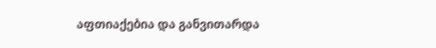აფთიაქებია და განვითარდა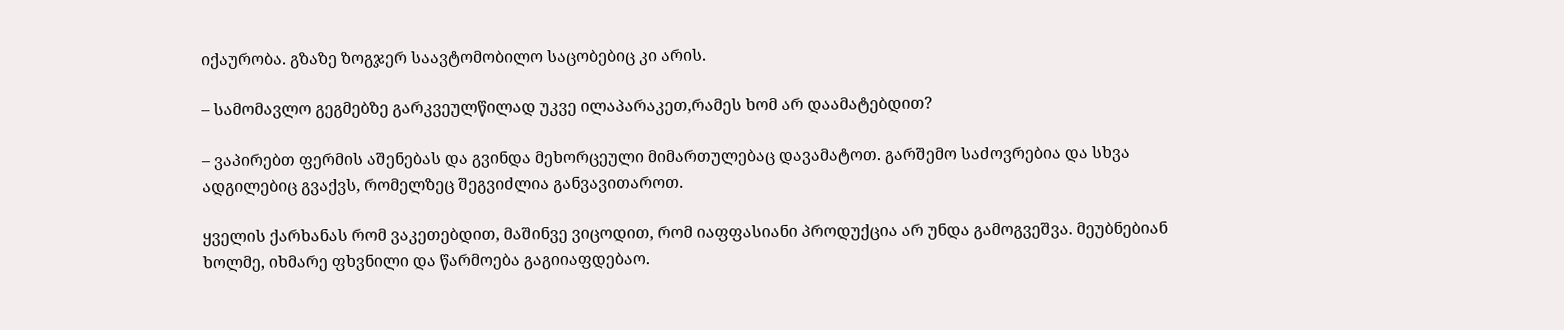იქაურობა. გზაზე ზოგჯერ საავტომობილო საცობებიც კი არის.

– სამომავლო გეგმებზე გარკვეულწილად უკვე ილაპარაკეთ,რამეს ხომ არ დაამატებდით?

– ვაპირებთ ფერმის აშენებას და გვინდა მეხორცეული მიმართულებაც დავამატოთ. გარშემო საძოვრებია და სხვა ადგილებიც გვაქვს, რომელზეც შეგვიძლია განვავითაროთ.

ყველის ქარხანას რომ ვაკეთებდით, მაშინვე ვიცოდით, რომ იაფფასიანი პროდუქცია არ უნდა გამოგვეშვა. მეუბნებიან ხოლმე, იხმარე ფხვნილი და წარმოება გაგიიაფდებაო.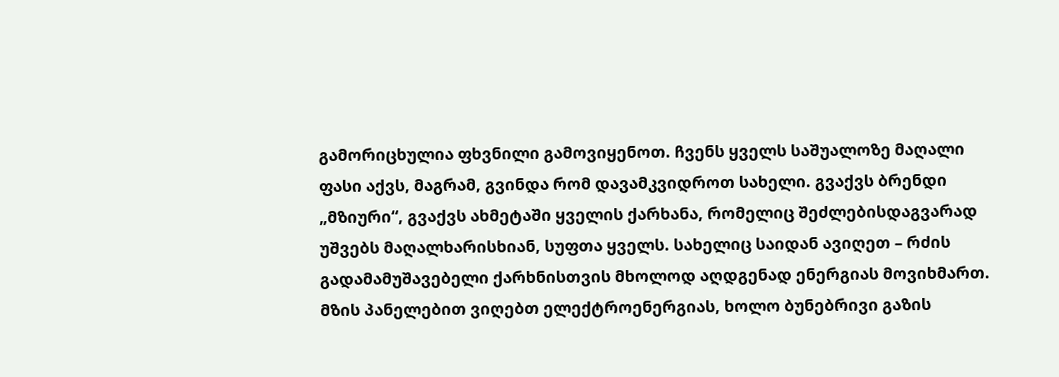გამორიცხულია ფხვნილი გამოვიყენოთ. ჩვენს ყველს საშუალოზე მაღალი ფასი აქვს, მაგრამ, გვინდა რომ დავამკვიდროთ სახელი. გვაქვს ბრენდი „მზიური“, გვაქვს ახმეტაში ყველის ქარხანა, რომელიც შეძლებისდაგვარად უშვებს მაღალხარისხიან, სუფთა ყველს. სახელიც საიდან ავიღეთ – რძის გადამამუშავებელი ქარხნისთვის მხოლოდ აღდგენად ენერგიას მოვიხმართ. მზის პანელებით ვიღებთ ელექტროენერგიას, ხოლო ბუნებრივი გაზის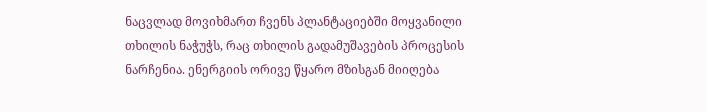ნაცვლად მოვიხმართ ჩვენს პლანტაციებში მოყვანილი თხილის ნაჭუჭს, რაც თხილის გადამუშავების პროცესის ნარჩენია. ენერგიის ორივე წყარო მზისგან მიიღება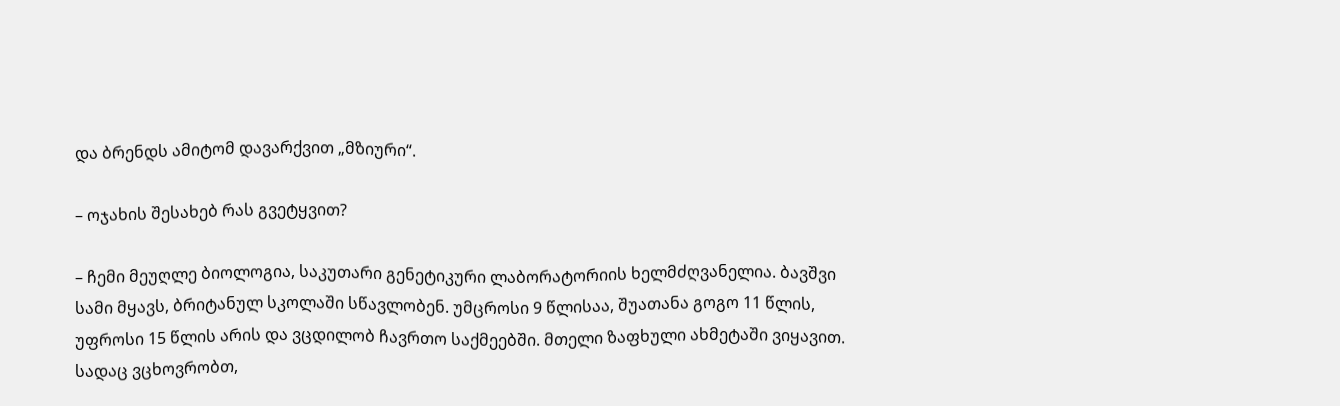და ბრენდს ამიტომ დავარქვით „მზიური“.

– ოჯახის შესახებ რას გვეტყვით?

– ჩემი მეუღლე ბიოლოგია, საკუთარი გენეტიკური ლაბორატორიის ხელმძღვანელია. ბავშვი სამი მყავს, ბრიტანულ სკოლაში სწავლობენ. უმცროსი 9 წლისაა, შუათანა გოგო 11 წლის, უფროსი 15 წლის არის და ვცდილობ ჩავრთო საქმეებში. მთელი ზაფხული ახმეტაში ვიყავით. სადაც ვცხოვრობთ,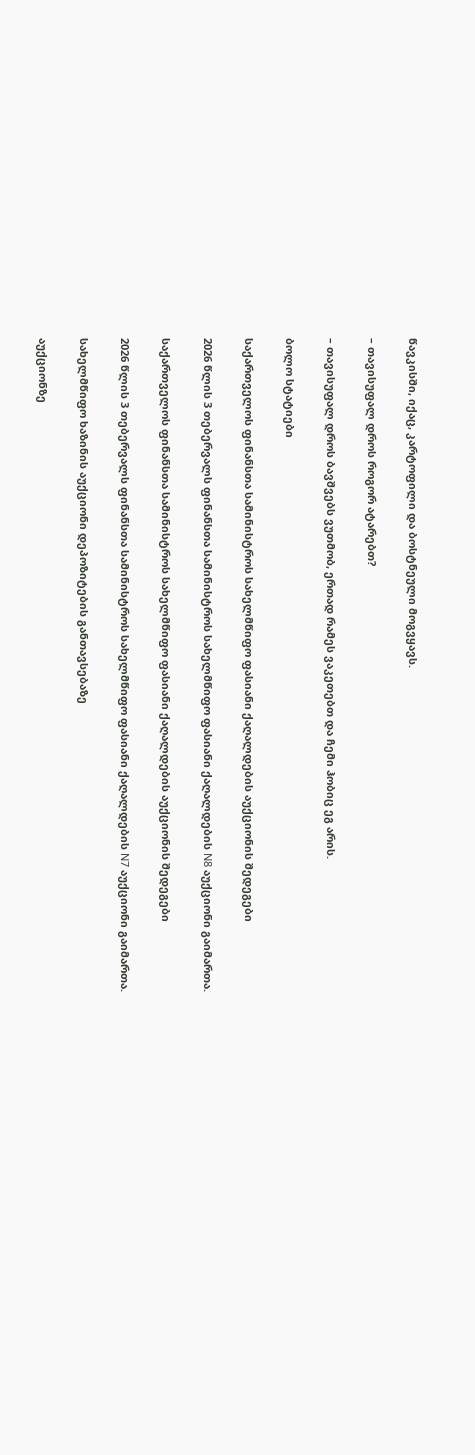წავკისში, იქაც, კარტოფილი და ბოსტნეული მოგვყავს.

– თავისუფალ დროს როგორ ატარებთ?

– თავისუფალ დროს ბავშვებს ვუთმობ, ერთად რამეს ვაკეთებთ და ჩემი ჰობიც ეგ არის.

ბოლო სტატიები

საქართველოს ფინანსთა სამინისტროს სახელმწიფო ფასიანი ქაღალდების აუქციონის შედეგები

2026 წლის 3 თებერვალს ფინანსთა სამინისტროს სახელმწიფო ფასიანი ქაღალდების N8 აუქციონი გაიმართა.

საქართველოს ფინანსთა სამინისტროს სახელმწიფო ფასიანი ქაღალდების აუქციონის შედეგები

2026 წლის 3 თებერვალს ფინანსთა სამინისტროს სახელმწიფო ფასიანი ქაღალდების N7 აუქციონი გაიმართა.

სახელმწიფო ხაზინის აუქციონი დეპოზიტების განთავსებაზე

აუქციონზე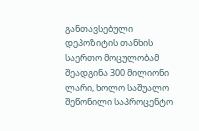განთავსებული დეპოზიტის თანხის საერთო მოცულობამ შეადგინა 300 მილიონი ლარი, ხოლო საშუალო შეწონილი საპროცენტო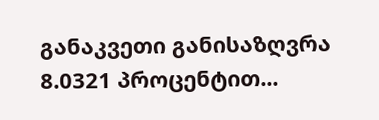განაკვეთი განისაზღვრა 8.0321 პროცენტით...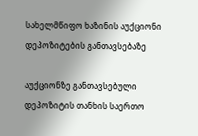სახელმწიფო ხაზინის აუქციონი დეპოზიტების განთავსებაზე

აუქციონზე განთავსებული დეპოზიტის თანხის საერთო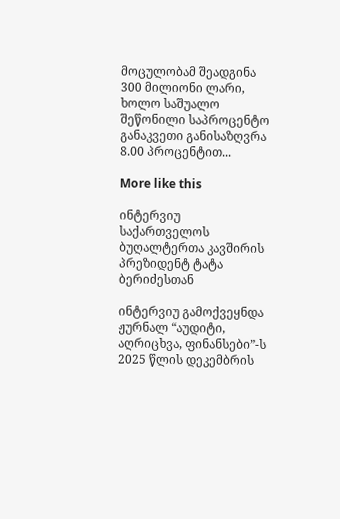მოცულობამ შეადგინა 300 მილიონი ლარი, ხოლო საშუალო შეწონილი საპროცენტო განაკვეთი განისაზღვრა 8.00 პროცენტით...

More like this

ინტერვიუ საქართველოს ბუღალტერთა კავშირის პრეზიდენტ ტატა ბერიძესთან

ინტერვიუ გამოქვეყნდა ჟურნალ “აუდიტი, აღრიცხვა, ფინანსები”-ს 2025 წლის დეკემბრის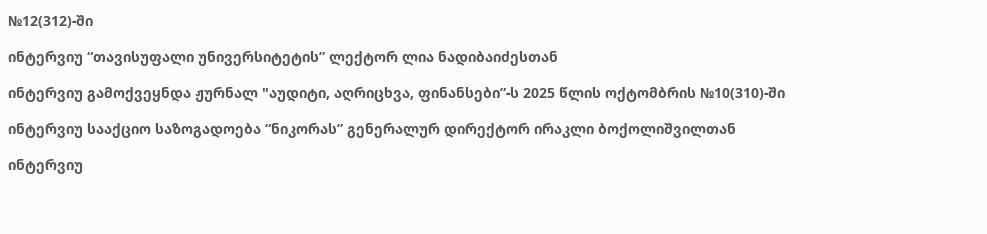№12(312)-ში

ინტერვიუ “თავისუფალი უნივერსიტეტის” ლექტორ ლია ნადიბაიძესთან

ინტერვიუ გამოქვეყნდა ჟურნალ "აუდიტი, აღრიცხვა, ფინანსები”-ს 2025 წლის ოქტომბრის №10(310)-ში

ინტერვიუ სააქციო საზოგადოება “ნიკორას” გენერალურ დირექტორ ირაკლი ბოქოლიშვილთან

ინტერვიუ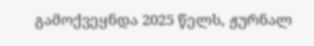გამოქვეყნდა 2025 წელს, ჟურნალ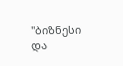"ბიზნესი და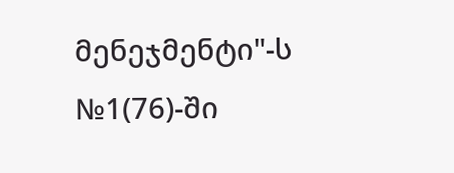მენეჯმენტი"-ს №1(76)-ში